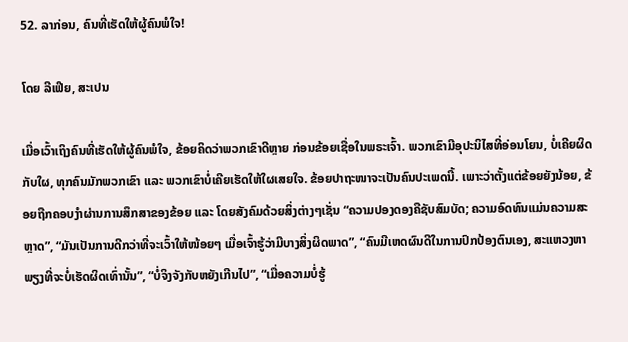52. ລາກ່ອນ, ຄົນທີ່ເຮັດໃຫ້ຜູ້ຄົນພໍໃຈ!

ໂດຍ ລີເຟີຍ, ສະເປນ

ເມື່ອເວົ້າເຖິງຄົນທີ່ເຮັດໃຫ້ຜູ້ຄົນພໍໃຈ, ຂ້ອຍຄິດວ່າພວກເຂົາດີຫຼາຍ ກ່ອນຂ້ອຍເຊື່ອໃນພຣະເຈົ້າ. ພວກເຂົາມີອຸປະນິໄສທີ່ອ່ອນໂຍນ, ບໍ່ເຄີຍຜິດກັບໃຜ, ທຸກຄົນມັກພວກເຂົາ ແລະ ພວກເຂົາບໍ່ເຄີຍເຮັດໃຫ້ໃຜເສຍໃຈ. ຂ້ອຍປາຖະໜາຈະເປັນຄົນປະເພດນີ້. ເພາະວ່າຕັ້ງແຕ່ຂ້ອຍຍັງນ້ອຍ, ຂ້ອຍຖືກຄອບງຳຜ່ານການສຶກສາຂອງຂ້ອຍ ແລະ ໂດຍສັງຄົມດ້ວຍສິ່ງຕ່າງໆເຊັ່ນ “ຄວາມປອງດອງຄືຊັບສົມບັດ; ຄວາມອົດທົນແມ່ນຄວາມສະຫຼາດ”, “ມັນເປັນການດີກວ່າທີ່ຈະເວົ້າໃຫ້ໜ້ອຍໆ ເມື່ອເຈົ້າຮູ້ວ່າມີບາງສິ່ງຜິດພາດ”, “ຄົນມີເຫດຜົນດີໃນການປົກປ້ອງຕົນເອງ, ສະແຫວງຫາພຽງທີ່ຈະບໍ່ເຮັດຜິດເທົ່ານັ້ນ”, “ບໍ່ຈິງຈັງກັບຫຍັງເກີນໄປ”, “ເມື່ອຄວາມບໍ່ຮູ້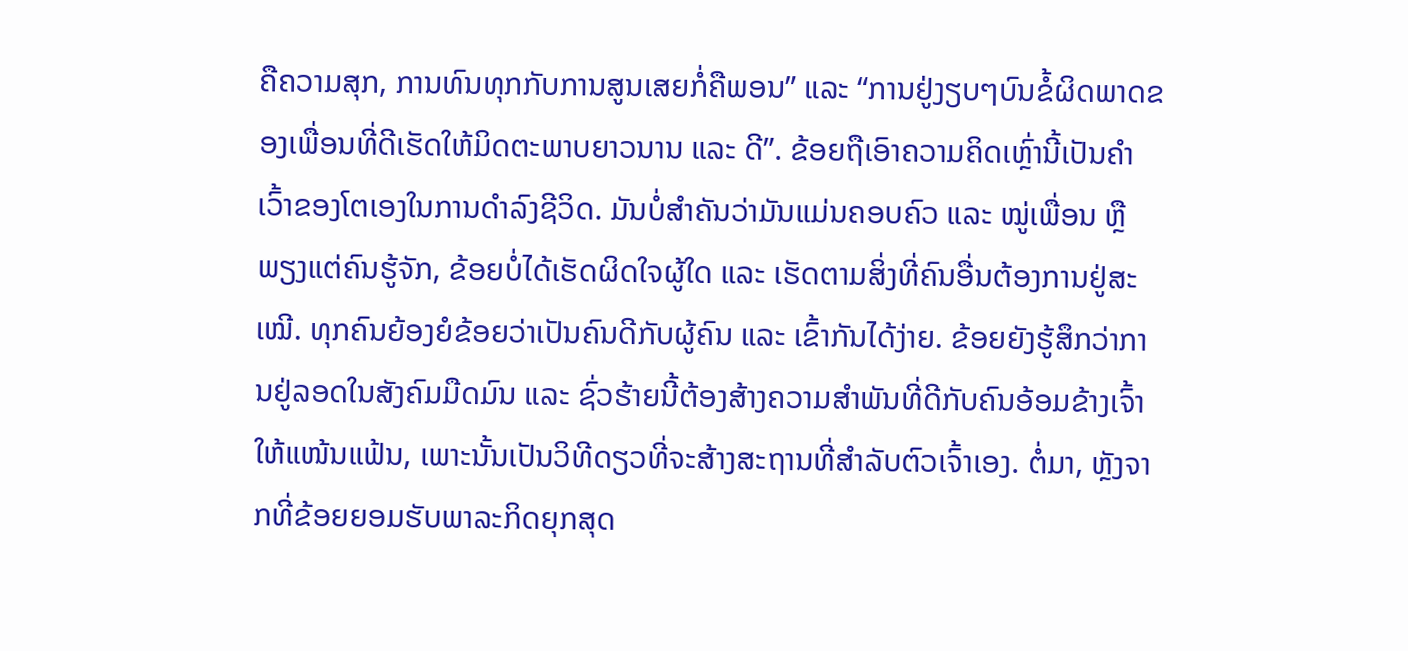ຄືຄວາມສຸກ, ການທົນທຸກກັບການສູນເສຍກໍ່ຄືພອນ” ແລະ “ການຢູ່ງຽບໆບົນຂໍ້ຜິດພາດຂອງເພື່ອນທີ່ດີເຮັດໃຫ້ມິດຕະພາບຍາວນານ ແລະ ດີ”. ຂ້ອຍຖືເອົາຄວາມຄິດເຫຼົ່ານີ້ເປັນຄຳເວົ້າຂອງໂຕເອງໃນການດຳລົງຊີວິດ. ມັນບໍ່ສຳຄັນວ່າມັນແມ່ນຄອບຄົວ ແລະ ໝູ່ເພື່ອນ ຫຼື ພຽງແຕ່ຄົນຮູ້ຈັກ, ຂ້ອຍບໍ່ໄດ້ເຮັດຜິດໃຈຜູ້ໃດ ແລະ ເຮັດຕາມສິ່ງທີ່ຄົນອື່ນຕ້ອງການຢູ່ສະເໝີ. ທຸກຄົນຍ້ອງຍໍຂ້ອຍວ່າເປັນຄົນດີກັບຜູ້ຄົນ ແລະ ເຂົ້າກັນໄດ້ງ່າຍ. ຂ້ອຍຍັງຮູ້ສຶກວ່າການຢູ່ລອດໃນສັງຄົມມືດມົນ ແລະ ຊົ່ວຮ້າຍນີ້ຕ້ອງສ້າງຄວາມສໍາພັນທີ່ດີກັບຄົນອ້ອມຂ້າງເຈົ້າໃຫ້ແໜ້ນແຟ້ນ, ເພາະນັ້ນເປັນວິທີດຽວທີ່ຈະສ້າງສະຖານທີ່ສໍາລັບຕົວເຈົ້າເອງ. ຕໍ່ມາ, ຫຼັງຈາກທີ່ຂ້ອຍຍອມຮັບພາລະກິດຍຸກສຸດ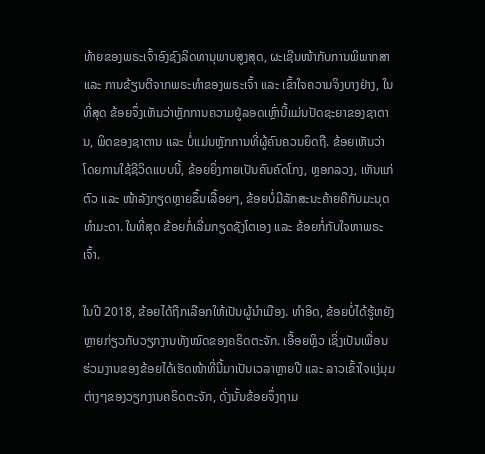ທ້າຍຂອງພຣະເຈົ້າອົງຊົງລິດທານຸພາບສູງສຸດ, ຜະເຊີນໜ້າກັບການພິພາກສາ ແລະ ການຂ້ຽນຕີຈາກພຣະທຳຂອງພຣະເຈົ້າ ແລະ ເຂົ້າໃຈຄວາມຈິງບາງຢ່າງ, ໃນທີ່ສຸດ ຂ້ອຍຈຶ່ງເຫັນວ່າຫຼັກການຄວາມຢູ່ລອດເຫຼົ່ານີ້ແມ່ນປັດຊະຍາຂອງຊາຕານ, ພິດຂອງຊາຕານ ແລະ ບໍ່ແມ່ນຫຼັກການທີ່ຜູ້ຄົນຄວນຍຶດຖື. ຂ້ອຍເຫັນວ່າ ໂດຍການໃຊ້ຊີວິດແບບນີ້, ຂ້ອຍຍິ່ງກາຍເປັນຄົນຄົດໂກງ, ຫຼອກລວງ, ເຫັນແກ່ຕົວ ແລະ ໜ້າລັງກຽດຫຼາຍຂຶ້ນເລື້ອຍໆ, ຂ້ອຍບໍ່ມີລັກສະນະຄ້າຍຄືກັບມະນຸດທຳມະດາ. ໃນທີ່ສຸດ ຂ້ອຍກໍ່ເລີ່ມກຽດຊັງໂຕເອງ ແລະ ຂ້ອຍກໍ່ກັບໃຈຫາພຣະເຈົ້າ.

ໃນປີ 2018, ຂ້ອຍໄດ້ຖືກເລືອກໃຫ້ເປັນຜູ້ນຳເມືອງ. ທຳອິດ, ຂ້ອຍບໍ່ໄດ້ຮູ້ຫຍັງຫຼາຍກ່ຽວກັບວຽກງານທັງໝົດຂອງຄຣິດຕະຈັກ. ເອື້ອຍຫຼິວ ເຊິ່ງເປັນເພື່ອນຮ່ວມງານຂອງຂ້ອຍໄດ້ເຮັດໜ້າທີ່ນີ້ມາເປັນເວລາຫຼາຍປີ ແລະ ລາວເຂົ້າໃຈແງ່ມຸມຕ່າງໆຂອງວຽກງານຄຣິດຕະຈັກ, ດັ່ງນັ້ນຂ້ອຍຈຶ່ງຖາມ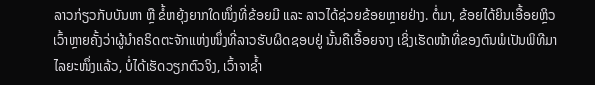ລາວກ່ຽວກັບບັນຫາ ຫຼື ຂໍ້ຫຍຸ້ງຍາກໃດໜຶ່ງທີ່ຂ້ອຍມີ ແລະ ລາວໄດ້ຊ່ວຍຂ້ອຍຫຼາຍຢ່າງ. ຕໍ່ມາ, ຂ້ອຍໄດ້ຍິນເອື້ອຍຫຼິວເວົ້າຫຼາຍຄັ້ງວ່າຜູ້ນຳຄຣິດຕະຈັກແຫ່ງໜຶ່ງທີ່ລາວຮັບຜິດຊອບຢູ່ ນັ້ນຄືເອື້ອຍຈາງ ເຊິ່ງເຮັດໜ້າທີ່ຂອງຕົນພໍເປັນພິທີມາໄລຍະໜຶ່ງແລ້ວ, ບໍ່ໄດ້ເຮັດວຽກຕົວຈິງ, ເວົ້າຈາຊ້ຳ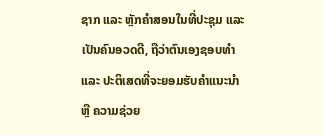ຊາກ ແລະ ຫຼັກຄຳສອນໃນທີ່ປະຊຸມ ແລະ ເປັນຄົນອວດດີ, ຖືວ່າຕົນເອງຊອບທຳ ແລະ ປະຕິເສດທີ່ຈະຍອມຮັບຄຳແນະນຳ ຫຼື ຄວາມຊ່ວຍ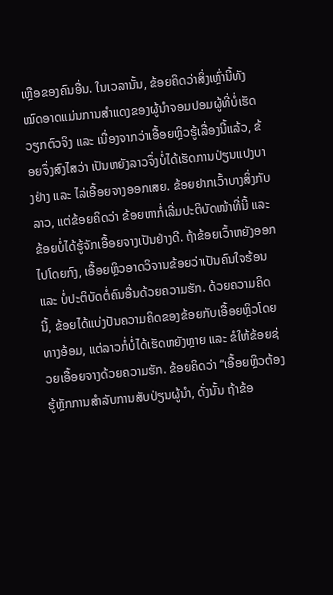ເຫຼືອຂອງຄົນອື່ນ. ໃນເວລານັ້ນ, ຂ້ອຍຄິດວ່າສິ່ງເຫຼົ່ານີ້ທັງໝົດອາດແມ່ນການສຳແດງຂອງຜູ້ນຳຈອມປອມຜູ້ທີ່ບໍ່ເຮັດວຽກຕົວຈິງ ແລະ ເນື່ອງຈາກວ່າເອື້ອຍຫຼິວຮູ້ເລື່ອງນີ້ແລ້ວ, ຂ້ອຍຈຶ່ງສົງໄສວ່າ ເປັນຫຍັງລາວຈຶ່ງບໍ່ໄດ້ເຮັດການປ່ຽນແປງບາງຢ່າງ ແລະ ໄລ່ເອື້ອຍຈາງອອກເສຍ. ຂ້ອຍຢາກເວົ້າບາງສິ່ງກັບລາວ, ແຕ່ຂ້ອຍຄິດວ່າ ຂ້ອຍຫາກໍ່ເລີ່ມປະຕິບັດໜ້າທີ່ນີ້ ແລະ ຂ້ອຍບໍ່ໄດ້ຮູ້ຈັກເອື້ອຍຈາງເປັນຢ່າງດີ. ຖ້າຂ້ອຍເວົ້າຫຍັງອອກໄປໂດຍກົງ, ເອື້ອຍຫຼິວອາດວິຈານຂ້ອຍວ່າເປັນຄົນໃຈຮ້ອນ ແລະ ບໍ່ປະຕິບັດຕໍ່ຄົນອື່ນດ້ວຍຄວາມຮັກ. ດ້ວຍຄວາມຄິດນີ້, ຂ້ອຍໄດ້ແບ່ງປັນຄວາມຄິດຂອງຂ້ອຍກັບເອື້ອຍຫຼິວໂດຍທາງອ້ອມ, ແຕ່ລາວກໍ່ບໍ່ໄດ້ເຮັດຫຍັງຫຼາຍ ແລະ ຂໍໃຫ້ຂ້ອຍຊ່ວຍເອື້ອຍຈາງດ້ວຍຄວາມຮັກ. ຂ້ອຍຄິດວ່າ “ເອື້ອຍຫຼິວຕ້ອງຮູ້ຫຼັກການສຳລັບການສັບປ່ຽນຜູ້ນຳ, ດັ່ງນັ້ນ ຖ້າຂ້ອ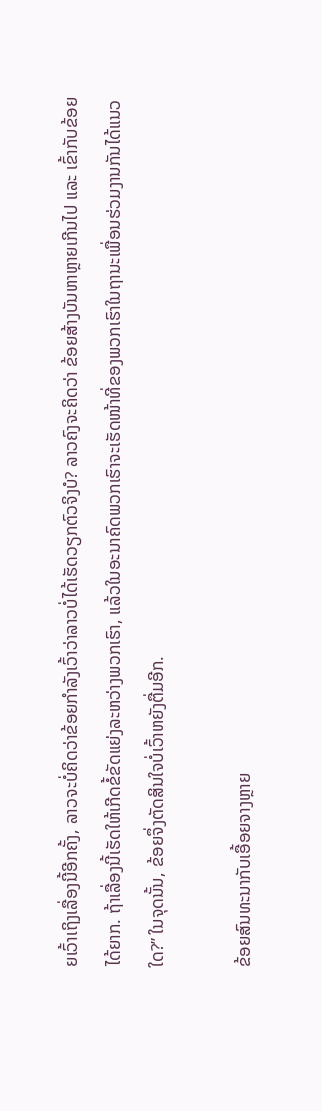ຍເວົ້າເຖິງເລື່ອງນີ້ອີກຄັ້ງ, ລາວຈະບໍ່ຄິດວ່າຂ້ອຍກຳລັງເວົ້າວ່າລາວບໍ່ໄດ້ເຮັດວຽກຕົວຈິງບໍ? ລາວຄົງຈະຄິດວ່າ ຂ້ອຍສ້າງບັນຫາຫຼາຍເກີນໄປ ແລະ ເຂົ້າກັບຂ້ອຍໄດ້ຍາກ. ຖ້າເລື່ອງນີ້ເຮັດໃຫ້ເກີດຂໍ້ຂັດແຍ່ງລະຫວ່າງພວກເຮົາ, ແລ້ວໃນອະນາຄົດພວກເຮົາຈະເຮັດໜ້າທີ່ຂອງພວກເຮົາໃນຖານະເພື່ອນຮ່ວມງານກັນໄດ້ແນວໃດ?” ໃນຈຸດນັ້ນ, ຂ້ອຍຈຶ່ງຕັດສິນໃຈບໍ່ເວົ້າຫຍັງຕື່ມອີກ.

ຂ້ອຍສົນທະນາກັບເອື້ອຍຈາງຫຼາຍ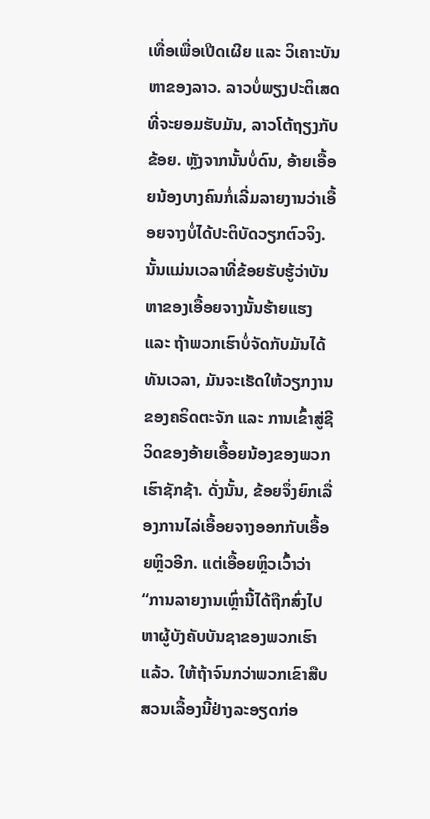ເທື່ອເພື່ອເປີດເຜີຍ ແລະ ວິເຄາະບັນຫາຂອງລາວ. ລາວບໍ່ພຽງປະຕິເສດທີ່ຈະຍອມຮັບມັນ, ລາວໂຕ້ຖຽງກັບຂ້ອຍ. ຫຼັງຈາກນັ້ນບໍ່ດົນ, ອ້າຍເອື້ອຍນ້ອງບາງຄົນກໍ່ເລີ່ມລາຍງານວ່າເອື້ອຍຈາງບໍ່ໄດ້ປະຕິບັດວຽກຕົວຈິງ. ນັ້ນແມ່ນເວລາທີ່ຂ້ອຍຮັບຮູ້ວ່າບັນຫາຂອງເອື້ອຍຈາງນັ້ນຮ້າຍແຮງ ແລະ ຖ້າພວກເຮົາບໍ່ຈັດກັບມັນໄດ້ທັນເວລາ, ມັນຈະເຮັດໃຫ້ວຽກງານຂອງຄຣິດຕະຈັກ ແລະ ການເຂົ້າສູ່ຊີວິດຂອງອ້າຍເອື້ອຍນ້ອງຂອງພວກເຮົາຊັກຊ້າ. ດັ່ງນັ້ນ, ຂ້ອຍຈຶ່ງຍົກເລື່ອງການໄລ່ເອື້ອຍຈາງອອກກັບເອື້ອຍຫຼິວອີກ. ແຕ່ເອື້ອຍຫຼິວເວົ້າວ່າ “ການລາຍງານເຫຼົ່ານີ້ໄດ້ຖືກສົ່ງໄປຫາຜູ້ບັງຄັບບັນຊາຂອງພວກເຮົາແລ້ວ. ໃຫ້ຖ້າຈົນກວ່າພວກເຂົາສືບສວນເລື້ອງນີ້ຢ່າງລະອຽດກ່ອ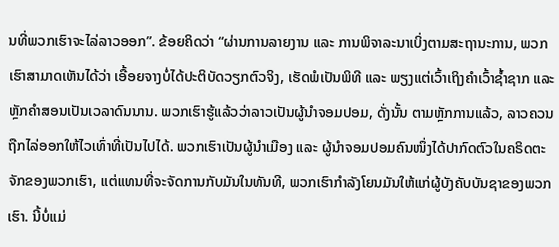ນທີ່ພວກເຮົາຈະໄລ່ລາວອອກ”. ຂ້ອຍຄິດວ່າ “ຜ່ານການລາຍງານ ແລະ ການພິຈາລະນາເບິ່ງຕາມສະຖານະການ, ພວກເຮົາສາມາດເຫັນໄດ້ວ່າ ເອື້ອຍຈາງບໍ່ໄດ້ປະຕິບັດວຽກຕົວຈິງ, ເຮັດພໍເປັນພິທີ ແລະ ພຽງແຕ່ເວົ້າເຖິງຄຳເວົ້າຊ້ຳຊາກ ແລະ ຫຼັກຄຳສອນເປັນເວລາດົນນານ. ພວກເຮົາຮູ້ແລ້ວວ່າລາວເປັນຜູ້ນຳຈອມປອມ, ດັ່ງນັ້ນ ຕາມຫຼັກການແລ້ວ, ລາວຄວນຖືກໄລ່ອອກໃຫ້ໄວເທົ່າທີ່ເປັນໄປໄດ້. ພວກເຮົາເປັນຜູ້ນຳເມືອງ ແລະ ຜູ້ນຳຈອມປອມຄົນໜຶ່ງໄດ້ປາກົດຕົວໃນຄຣິດຕະຈັກຂອງພວກເຮົາ, ແຕ່ແທນທີ່ຈະຈັດການກັບມັນໃນທັນທີ, ພວກເຮົາກຳລັງໂຍນມັນໃຫ້ແກ່ຜູ້ບັງຄັບບັນຊາຂອງພວກເຮົາ. ນີ້ບໍ່ແມ່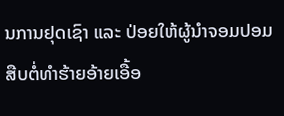ນການຢຸດເຊົາ ແລະ ປ່ອຍໃຫ້ຜູ້ນໍາຈອມປອມສືບຕໍ່ທໍາຮ້າຍອ້າຍເອື້ອ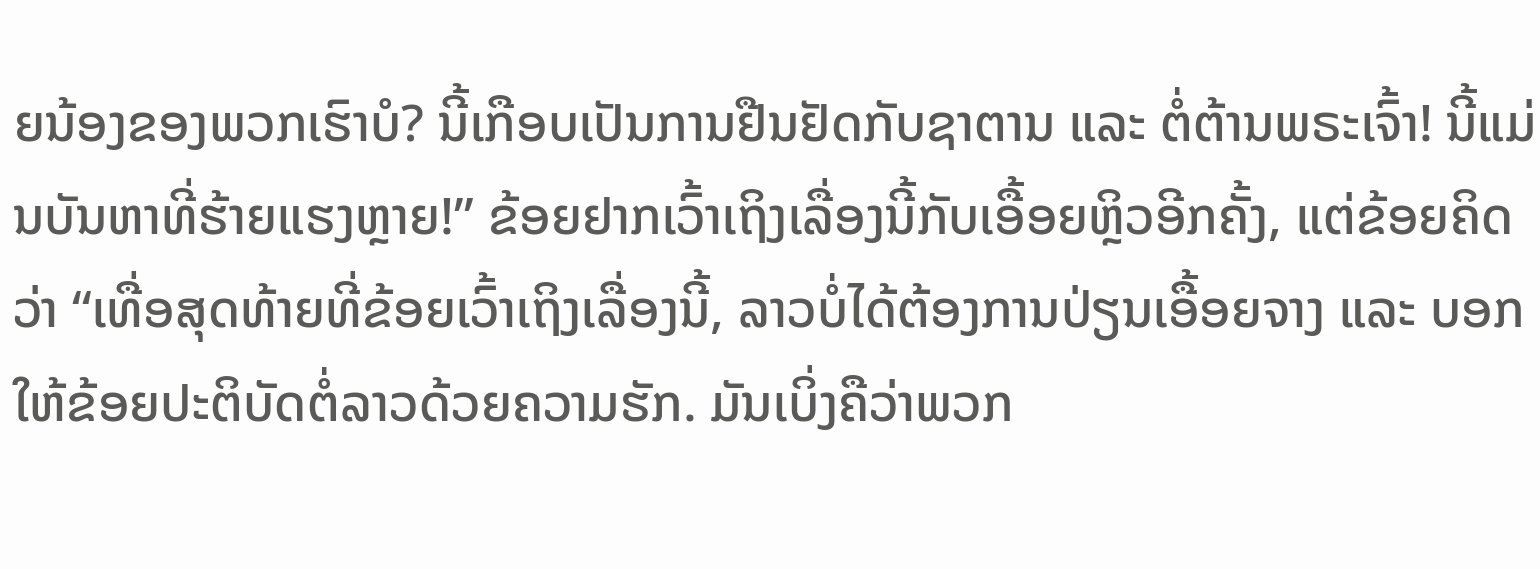ຍນ້ອງຂອງພວກເຮົາບໍ? ນີ້ເກືອບເປັນການຢືນຢັດກັບຊາຕານ ແລະ ຕໍ່ຕ້ານພຣະເຈົ້າ! ນີ້ແມ່ນບັນຫາທີ່ຮ້າຍແຮງຫຼາຍ!” ຂ້ອຍຢາກເວົ້າເຖິງເລື່ອງນີ້ກັບເອື້ອຍຫຼິວອີກຄັ້ງ, ແຕ່ຂ້ອຍຄິດວ່າ “ເທື່ອສຸດທ້າຍທີ່ຂ້ອຍເວົ້າເຖິງເລື່ອງນີ້, ລາວບໍ່ໄດ້ຕ້ອງການປ່ຽນເອື້ອຍຈາງ ແລະ ບອກໃຫ້ຂ້ອຍປະຕິບັດຕໍ່ລາວດ້ວຍຄວາມຮັກ. ມັນເບິ່ງຄືວ່າພວກ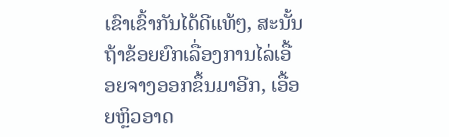ເຂົາເຂົ້າກັນໄດ້ດີແທ້ໆ, ສະນັ້ນ ຖ້າຂ້ອຍຍົກເລື່ອງການໄລ່ເອື້ອຍຈາງອອກຂຶ້ນມາອີກ, ເອື້ອຍຫຼິວອາດ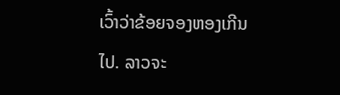ເວົ້າວ່າຂ້ອຍຈອງຫອງເກີນໄປ. ລາວຈະ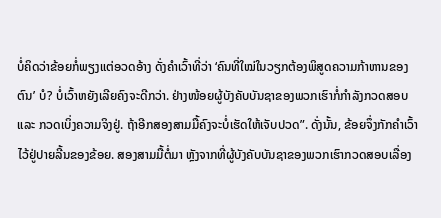ບໍ່ຄິດວ່າຂ້ອຍກໍ່ພຽງແຕ່ອວດອ້າງ ດັ່ງຄໍາເວົ້າທີ່ວ່າ ‘ຄົນທີ່ໃໝ່ໃນວຽກຕ້ອງພິສູດຄວາມກ້າຫານຂອງຕົນ’ ບໍ? ບໍ່ເວົ້າຫຍັງເລີຍຄົງຈະດີກວ່າ. ຢ່າງໜ້ອຍຜູ້ບັງຄັບບັນຊາຂອງພວກເຮົາກໍ່ກຳລັງກວດສອບ ແລະ ກວດເບິ່ງຄວາມຈິງຢູ່. ຖ້າອີກສອງສາມມື້ຄົງຈະບໍ່ເຮັດໃຫ້ເຈັບປວດ”. ດັ່ງນັ້ນ, ຂ້ອຍຈຶ່ງກັກຄຳເວົ້າໄວ້ຢູ່ປາຍລີ້ນຂອງຂ້ອຍ. ສອງສາມມື້ຕໍ່ມາ ຫຼັງຈາກທີ່ຜູ້ບັງຄັບບັນຊາຂອງພວກເຮົາກວດສອບເລື່ອງ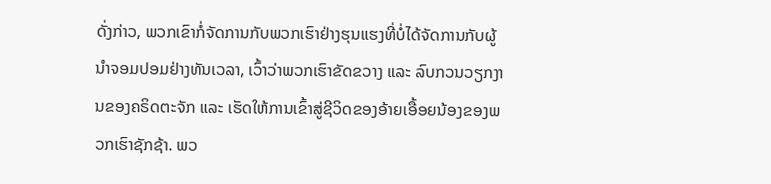ດັ່ງກ່າວ, ພວກເຂົາກໍ່ຈັດການກັບພວກເຮົາຢ່າງຮຸນແຮງທີ່ບໍ່ໄດ້ຈັດການກັບຜູ້ນຳຈອມປອມຢ່າງທັນເວລາ, ເວົ້າວ່າພວກເຮົາຂັດຂວາງ ແລະ ລົບກວນວຽກງານຂອງຄຣິດຕະຈັກ ແລະ ເຮັດໃຫ້ການເຂົ້າສູ່ຊີວິດຂອງອ້າຍເອື້ອຍນ້ອງຂອງພວກເຮົາຊັກຊ້າ. ພວ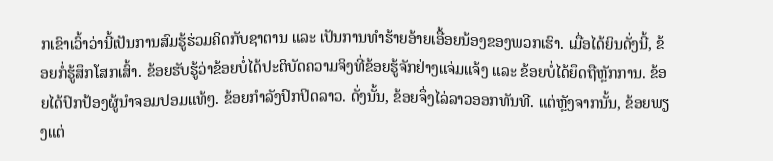ກເຂົາເວົ້າວ່ານີ້ເປັນການສົມຮູ້ຮ່ວມຄິດກັບຊາຕານ ແລະ ເປັນການທຳຮ້າຍອ້າຍເອື້ອຍນ້ອງຂອງພວກເຮົາ. ເມື່ອໄດ້ຍິນດັ່ງນີ້, ຂ້ອຍກໍ່ຮູ້ສຶກໂສກເສົ້າ. ຂ້ອຍຮັບຮູ້ວ່າຂ້ອຍບໍ່ໄດ້ປະຕິບັດຄວາມຈິງທີ່ຂ້ອຍຮູ້ຈັກຢ່າງແຈ່ມແຈ້ງ ແລະ ຂ້ອຍບໍ່ໄດ້ຍຶດຖືຫຼັກການ. ຂ້ອຍໄດ້ປົກປ້ອງຜູ້ນຳຈອມປອມແທ້ໆ. ຂ້ອຍກຳລັງປົກປິດລາວ. ດັ່ງນັ້ນ, ຂ້ອຍຈຶ່ງໄລ່ລາວອອກທັນທີ. ແຕ່ຫຼັງຈາກນັ້ນ, ຂ້ອຍພຽງແຕ່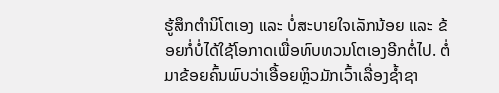ຮູ້ສຶກຕຳນິໂຕເອງ ແລະ ບໍ່ສະບາຍໃຈເລັກນ້ອຍ ແລະ ຂ້ອຍກໍ່ບໍ່ໄດ້ໃຊ້ໂອກາດເພື່ອທົບທວນໂຕເອງອີກຕໍ່ໄປ. ຕໍ່ມາຂ້ອຍຄົ້ນພົບວ່າເອື້ອຍຫຼິວມັກເວົ້າເລື່ອງຊ້ຳຊາ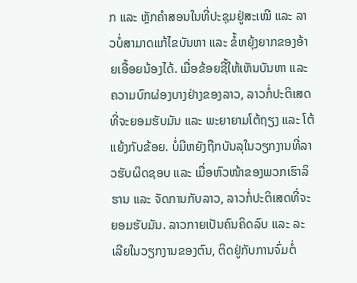ກ ແລະ ຫຼັກຄຳສອນໃນທີ່ປະຊຸມຢູ່ສະເໝີ ແລະ ລາວບໍ່ສາມາດແກ້ໄຂບັນຫາ ແລະ ຂໍ້ຫຍຸ້ງຍາກຂອງອ້າຍເອື້ອຍນ້ອງໄດ້. ເມື່ອຂ້ອຍຊີ້ໃຫ້ເຫັນບັນຫາ ແລະ ຄວາມບົກຜ່ອງບາງຢ່າງຂອງລາວ, ລາວກໍ່ປະຕິເສດທີ່ຈະຍອມຮັບມັນ ແລະ ພະຍາຍາມໂຕ້ຖຽງ ແລະ ໂຕ້ແຍ້ງກັບຂ້ອຍ. ບໍ່ມີຫຍັງຖືກບັນລຸໃນວຽກງານທີ່ລາວຮັບຜິດຊອບ ແລະ ເມື່ອຫົວໜ້າຂອງພວກເຮົາລິຮານ ແລະ ຈັດການກັບລາວ, ລາວກໍ່ປະຕິເສດທີ່ຈະຍອມຮັບມັນ. ລາວກາຍເປັນຄົນຄິດລົບ ແລະ ລະເລີຍໃນວຽກງານຂອງຕົນ, ຕິດຢູ່ກັບການຈົ່ມຕໍ່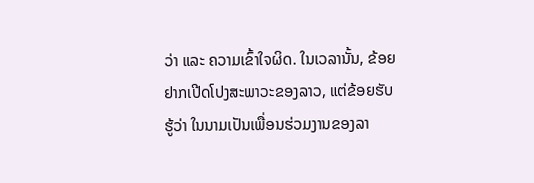ວ່າ ແລະ ຄວາມເຂົ້າໃຈຜິດ. ໃນເວລານັ້ນ, ຂ້ອຍຢາກເປີດໂປງສະພາວະຂອງລາວ, ແຕ່ຂ້ອຍຮັບຮູ້ວ່າ ໃນນາມເປັນເພື່ອນຮ່ວມງານຂອງລາ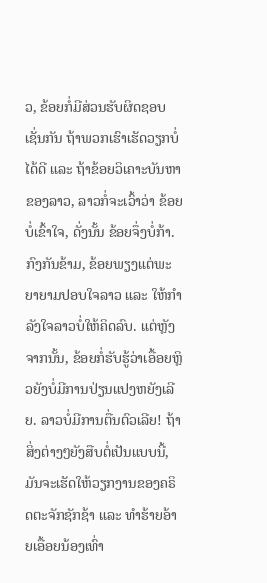ວ, ຂ້ອຍກໍ່ມີສ່ວນຮັບຜິດຊອບເຊັ່ນກັນ ຖ້າພວກເຮົາເຮັດວຽກບໍ່ໄດ້ດີ ແລະ ຖ້າຂ້ອຍວິເຄາະບັນຫາຂອງລາວ, ລາວກໍ່ຈະເວົ້າວ່າ ຂ້ອຍບໍ່ເຂົ້າໃຈ, ດັ່ງນັ້ນ ຂ້ອຍຈຶ່ງບໍ່ກ້າ. ກົງກັນຂ້າມ, ຂ້ອຍພຽງແຕ່ພະຍາຍາມປອບໃຈລາວ ແລະ ໃຫ້ກຳລັງໃຈລາວບໍ່ໃຫ້ຄິດລົບ. ແຕ່ຫຼັງຈາກນັ້ນ, ຂ້ອຍກໍ່ຮັບຮູ້ວ່າເອື້ອຍຫຼິວຍັງບໍ່ມີການປ່ຽນແປງຫຍັງເລີຍ. ລາວບໍ່ມີການຕື່ນຕົວເລີຍ! ຖ້າສິ່ງຕ່າງໆຍັງສືບຕໍ່ເປັນແບບນີ້, ມັນຈະເຮັດໃຫ້ວຽກງານຂອງຄຣິດຕະຈັກຊັກຊ້າ ແລະ ທຳຮ້າຍອ້າຍເອື້ອຍນ້ອງເທົ່າ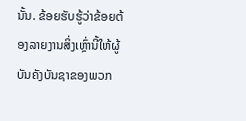ນັ້ນ. ຂ້ອຍຮັບຮູ້ວ່າຂ້ອຍຕ້ອງລາຍງານສິ່ງເຫຼົ່ານີ້ໃຫ້ຜູ້ບັນຄັງບັນຊາຂອງພວກ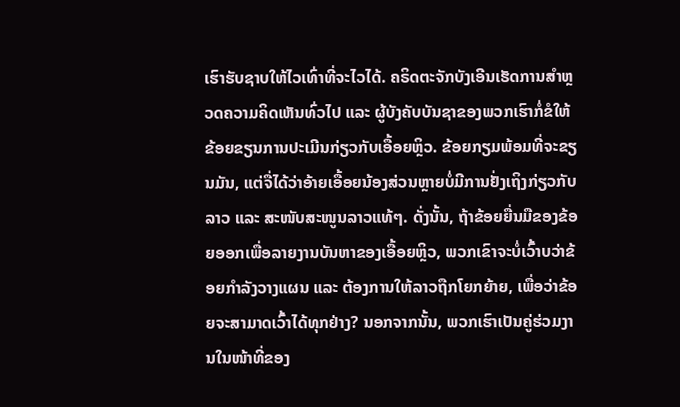ເຮົາຮັບຊາບໃຫ້ໄວເທົ່າທີ່ຈະໄວໄດ້. ຄຣິດຕະຈັກບັງເອີນເຮັດການສຳຫຼວດຄວາມຄິດເຫັນທົ່ວໄປ ແລະ ຜູ້ບັງຄັບບັນຊາຂອງພວກເຮົາກໍ່ຂໍໃຫ້ຂ້ອຍຂຽນການປະເມີນກ່ຽວກັບເອື້ອຍຫຼິວ. ຂ້ອຍກຽມພ້ອມທີ່ຈະຂຽນມັນ, ແຕ່ຈື່ໄດ້ວ່າອ້າຍເອື້ອຍນ້ອງສ່ວນຫຼາຍບໍ່ມີການຢັ່ງເຖິງກ່ຽວກັບລາວ ແລະ ສະໜັບສະໜູນລາວແທ້ໆ. ດັ່ງນັ້ນ, ຖ້າຂ້ອຍຍື່ນມືຂອງຂ້ອຍອອກເພື່ອລາຍງານບັນຫາຂອງເອື້ອຍຫຼິວ, ພວກເຂົາຈະບໍ່ເວົ້າບວ່າຂ້ອຍກຳລັງວາງແຜນ ແລະ ຕ້ອງການໃຫ້ລາວຖືກໂຍກຍ້າຍ, ເພື່ອວ່າຂ້ອຍຈະສາມາດເວົ້າໄດ້ທຸກຢ່າງ? ນອກຈາກນັ້ນ, ພວກເຮົາເປັນຄູ່ຮ່ວມງານໃນໜ້າທີ່ຂອງ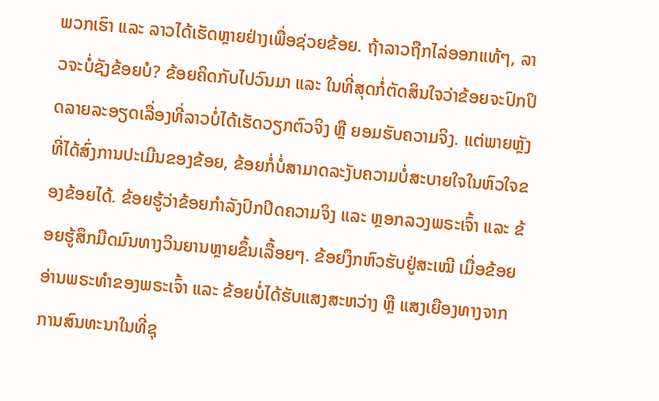ພວກເຮົາ ແລະ ລາວໄດ້ເຮັດຫຼາຍຢ່າງເພື່ອຊ່ວຍຂ້ອຍ. ຖ້າລາວຖືກໄລ່ອອກແທ້ໆ, ລາວຈະບໍ່ຊັງຂ້ອຍບໍ? ຂ້ອຍຄິດກັບໄປວົນມາ ແລະ ໃນທີ່ສຸດກໍ່ຕັດສິນໃຈວ່າຂ້ອຍຈະປົກປິດລາຍລະອຽດເລື່ອງທີ່ລາວບໍ່ໄດ້ເຮັດວຽກຕົວຈິງ ຫຼື ຍອມຮັບຄວາມຈິງ. ແຕ່ພາຍຫຼັງທີ່ໄດ້ສົ່ງການປະເມີນຂອງຂ້ອຍ, ຂ້ອຍກໍ່ບໍ່ສາມາດລະງັບຄວາມບໍ່ສະບາຍໃຈໃນຫົວໃຈຂອງຂ້ອຍໄດ້. ຂ້ອຍຮູ້ວ່າຂ້ອຍກຳລັງປົກປິດຄວາມຈິງ ແລະ ຫຼອກລວງພຣະເຈົ້າ ແລະ ຂ້ອຍຮູ້ສຶກມືດມົນທາງວິນຍານຫຼາຍຂຶ້ນເລື້ອຍໆ. ຂ້ອຍງຶກຫົວຮັບຢູ່ສະເໝີ ເມື່ອຂ້ອຍອ່ານພຣະທຳຂອງພຣະເຈົ້າ ແລະ ຂ້ອຍບໍ່ໄດ້ຮັບແສງສະຫວ່າງ ຫຼື ແສງເຍືອງທາງຈາກການສົນທະນາໃນທີ່ຊຸ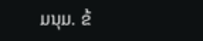ມນຸມ. ຂ້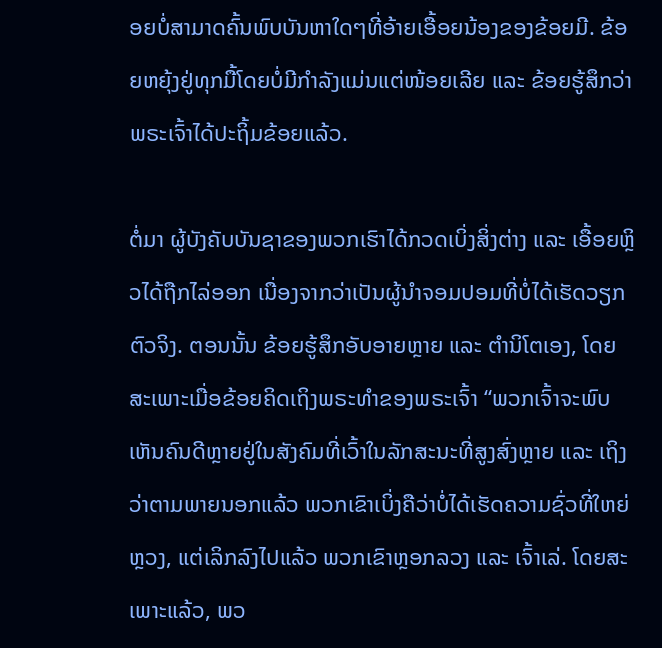ອຍບໍ່ສາມາດຄົ້ນພົບບັນຫາໃດໆທີ່ອ້າຍເອື້ອຍນ້ອງຂອງຂ້ອຍມີ. ຂ້ອຍຫຍຸ້ງຢູ່ທຸກມື້ໂດຍບໍ່ມີກຳລັງແມ່ນແຕ່ໜ້ອຍເລີຍ ແລະ ຂ້ອຍຮູ້ສຶກວ່າພຣະເຈົ້າໄດ້ປະຖິ້ມຂ້ອຍແລ້ວ.

ຕໍ່ມາ ຜູ້ບັງຄັບບັນຊາຂອງພວກເຮົາໄດ້ກວດເບິ່ງສິ່ງຕ່າງ ແລະ ເອື້ອຍຫຼິວໄດ້ຖືກໄລ່ອອກ ເນື່ອງຈາກວ່າເປັນຜູ້ນໍາຈອມປອມທີ່ບໍ່ໄດ້ເຮັດວຽກຕົວຈິງ. ຕອນນັ້ນ ຂ້ອຍຮູ້ສຶກອັບອາຍຫຼາຍ ແລະ ຕຳນິໂຕເອງ, ໂດຍສະເພາະເມື່ອຂ້ອຍຄິດເຖິງພຣະທຳຂອງພຣະເຈົ້າ “ພວກເຈົ້າຈະພົບເຫັນຄົນດີຫຼາຍຢູ່ໃນສັງຄົມທີ່ເວົ້າໃນລັກສະນະທີ່ສູງສົ່ງຫຼາຍ ແລະ ເຖິງວ່າຕາມພາຍນອກແລ້ວ ພວກເຂົາເບິ່ງຄືວ່າບໍ່ໄດ້ເຮັດຄວາມຊົ່ວທີ່ໃຫຍ່ຫຼວງ, ແຕ່ເລິກລົງໄປແລ້ວ ພວກເຂົາຫຼອກລວງ ແລະ ເຈົ້າເລ່. ໂດຍສະເພາະແລ້ວ, ພວ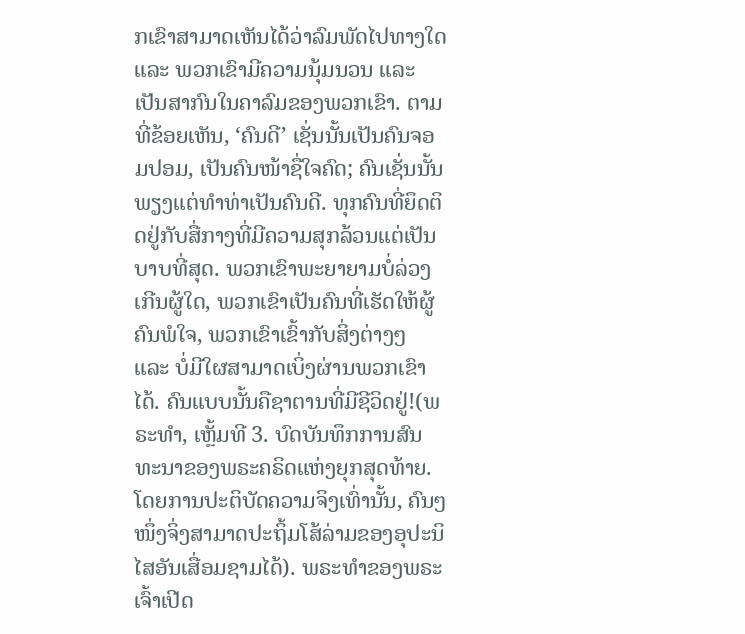ກເຂົາສາມາດເຫັນໄດ້ວ່າລົມພັດໄປທາງໃດ ແລະ ພວກເຂົາມີຄວາມນຸ້ມນວນ ແລະ ເປັນສາກົນໃນຄາລົມຂອງພວກເຂົາ. ຕາມທີ່ຂ້ອຍເຫັນ, ‘ຄົນດີ’ ເຊັ່ນນັ້ນເປັນຄົນຈອມປອມ, ເປັນຄົນໜ້າຊື່ໃຈຄົດ; ຄົນເຊັ່ນນັ້ນພຽງແຕ່ທຳທ່າເປັນຄົນດີ. ທຸກຄົນທີ່ຍຶດຕິດຢູ່ກັບສື່ກາງທີ່ມີຄວາມສຸກລ້ວນແຕ່ເປັນບາບທີ່ສຸດ. ພວກເຂົາພະຍາຍາມບໍ່ລ່ວງເກີນຜູ້ໃດ, ພວກເຂົາເປັນຄົນທີ່ເຮັດໃຫ້ຜູ້ຄົນພໍໃຈ, ພວກເຂົາເຂົ້າກັບສິ່ງຕ່າງໆ ແລະ ບໍ່ມີໃຜສາມາດເບິ່ງຜ່ານພວກເຂົາໄດ້. ຄົນແບບນັ້ນຄືຊາຕານທີ່ມີຊີວິດຢູ່!(ພຣະທຳ, ເຫຼັ້ມທີ 3. ບົດບັນທຶກການສົນທະນາຂອງພຣະຄຣິດແຫ່ງຍຸກສຸດທ້າຍ. ໂດຍການປະຕິບັດຄວາມຈິງເທົ່ານັ້ນ, ຄົນໆໜຶ່ງຈິ່ງສາມາດປະຖິ້ມໂສ້ລ່າມຂອງອຸປະນິໄສອັນເສື່ອມຊາມໄດ້). ພຣະທຳຂອງພຣະເຈົ້າເປີດ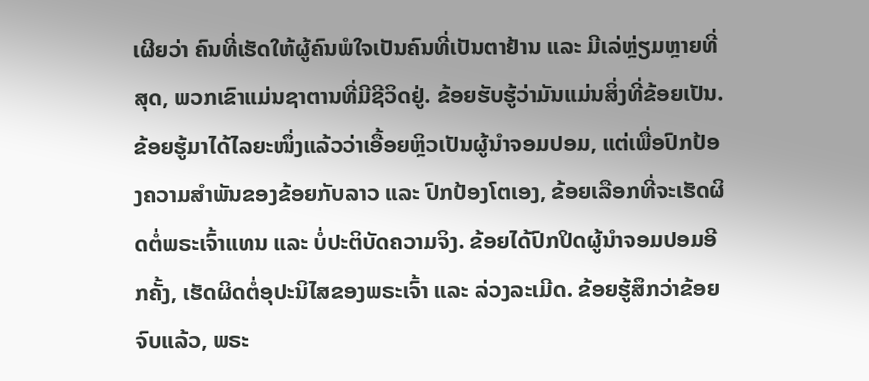ເຜີຍວ່າ ຄົນທີ່ເຮັດໃຫ້ຜູ້ຄົນພໍໃຈເປັນຄົນທີ່ເປັນຕາຢ້ານ ແລະ ມີເລ່ຫຼ່ຽມຫຼາຍທີ່ສຸດ, ພວກເຂົາແມ່ນຊາຕານທີ່ມີຊີວິດຢູ່. ຂ້ອຍຮັບຮູ້ວ່າມັນແມ່ນສິ່ງທີ່ຂ້ອຍເປັນ. ຂ້ອຍຮູ້ມາໄດ້ໄລຍະໜຶ່ງແລ້ວວ່າເອື້ອຍຫຼິວເປັນຜູ້ນຳຈອມປອມ, ແຕ່ເພື່ອປົກປ້ອງຄວາມສຳພັນຂອງຂ້ອຍກັບລາວ ແລະ ປົກປ້ອງໂຕເອງ, ຂ້ອຍເລືອກທີ່ຈະເຮັດຜິດຕໍ່ພຣະເຈົ້າແທນ ແລະ ບໍ່ປະຕິບັດຄວາມຈິງ. ຂ້ອຍໄດ້ປົກປິດຜູ້ນຳຈອມປອມອີກຄັ້ງ, ເຮັດຜິດຕໍ່ອຸປະນິໄສຂອງພຣະເຈົ້າ ແລະ ລ່ວງລະເມີດ. ຂ້ອຍຮູ້ສຶກວ່າຂ້ອຍຈົບແລ້ວ, ພຣະ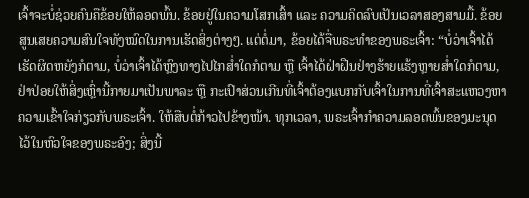ເຈົ້າຈະບໍ່ຊ່ວຍຄົນຄືຂ້ອຍໃຫ້ລອດພົ້ນ. ຂ້ອຍຢູ່ໃນຄວາມໂສກເສົ້າ ແລະ ຄວາມຄິດລົບເປັນເວລາສອງສາມມື້. ຂ້ອຍສູນເສຍຄວາມສົນໃຈທັງໝົດໃນການເຮັດສິ່ງຕ່າງໆ. ແຕ່ຕໍ່ມາ, ຂ້ອຍໄດ້ຈື່ພຣະທຳຂອງພຣະເຈົ້າ: “ບໍ່ວ່າເຈົ້າໄດ້ເຮັດຜິດຫຍັງກໍຕາມ, ບໍ່ວ່າເຈົ້າໄດ້ຫຼົງທາງໄປໄກສໍ່າໃດກໍຕາມ ຫຼື ເຈົ້າໄດ້ຝ່າຝືນຢ່າງຮ້າຍແຮ້ງຫຼາຍສໍ່າໃດກໍຕາມ, ຢ່າປ່ອຍໃຫ້ສິ່ງເຫຼົ່ານີ້ກາຍມາເປັນພາລະ ຫຼື ກະເປົາສ່ວນເກີນທີ່ເຈົ້າຕ້ອງແບກກັບເຈົ້າໃນການທີ່ເຈົ້າສະແຫວງຫາຄວາມເຂົ້າໃຈກ່ຽວກັບພຣະເຈົ້າ. ໃຫ້ສືບຕໍ່ກ້າວໄປຂ້າງໜ້າ. ທຸກເວລາ, ພຣະເຈົ້າກຳຄວາມລອດພົ້ນຂອງມະນຸດໄວ້ໃນຫົວໃຈຂອງພຣະອົງ; ສິ່ງນີ້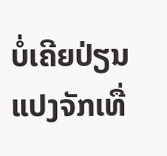ບໍ່ເຄີຍປ່ຽນແປງຈັກເທື່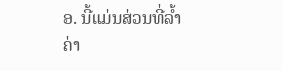ອ. ນີ້ແມ່ນສ່ວນທີ່ລໍ້າຄ່າ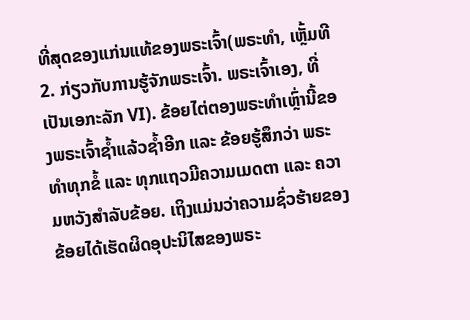ທີ່ສຸດຂອງແກ່ນແທ້ຂອງພຣະເຈົ້າ(ພຣະທຳ, ເຫຼັ້ມທີ 2. ກ່ຽວກັບການຮູ້ຈັກພຣະເຈົ້າ. ພຣະເຈົ້າເອງ, ທີ່ເປັນເອກະລັກ VI). ຂ້ອຍໄຕ່ຕອງພຣະທຳເຫຼົ່ານີ້ຂອງພຣະເຈົ້າຊ້ຳແລ້ວຊ້ຳອີກ ແລະ ຂ້ອຍຮູ້ສຶກວ່າ ພຣະທຳທຸກຂໍ້ ແລະ ທຸກແຖວມີຄວາມເມດຕາ ແລະ ຄວາມຫວັງສຳລັບຂ້ອຍ. ເຖິງແມ່ນວ່າຄວາມຊົ່ວຮ້າຍຂອງຂ້ອຍໄດ້ເຮັດຜິດອຸປະນິໄສຂອງພຣະ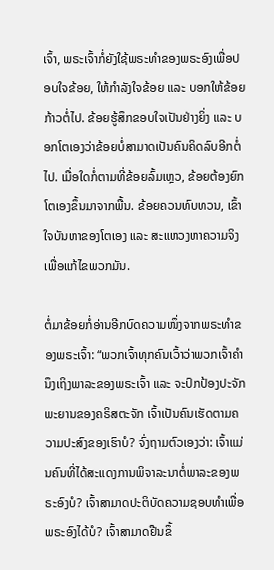ເຈົ້າ, ພຣະເຈົ້າກໍ່ຍັງໃຊ້ພຣະທຳຂອງພຣະອົງເພື່ອປອບໃຈຂ້ອຍ, ໃຫ້ກຳລັງໃຈຂ້ອຍ ແລະ ບອກໃຫ້ຂ້ອຍກ້າວຕໍ່ໄປ. ຂ້ອຍຮູ້ສຶກຂອບໃຈເປັນຢ່າງຍິ່ງ ແລະ ບອກໂຕເອງວ່າຂ້ອຍບໍ່ສາມາດເປັນຄົນຄິດລົບອີກຕໍ່ໄປ. ເມື່ອໃດກໍ່ຕາມທີ່ຂ້ອຍລົ້ມເຫຼວ, ຂ້ອຍຕ້ອງຍົກໂຕເອງຂຶ້ນມາຈາກພື້ນ. ຂ້ອຍຄວນທົບທວນ, ເຂົ້າໃຈບັນຫາຂອງໂຕເອງ ແລະ ສະແຫວງຫາຄວາມຈິງເພື່ອແກ້ໄຂພວກມັນ.

ຕໍ່ມາຂ້ອຍກໍ່ອ່ານອີກບົດຄວາມໜຶ່ງຈາກພຣະທຳຂອງພຣະເຈົ້າ: “ພວກເຈົ້າທຸກຄົນເວົ້າວ່າພວກເຈົ້າຄຳນຶງເຖິງພາລະຂອງພຣະເຈົ້າ ແລະ ຈະປົກປ້ອງປະຈັກພະຍານຂອງຄຣິສຕະຈັກ ເຈົ້າເປັນຄົນເຮັດຕາມຄວາມປະສົງຂອງເຮົາບໍ? ຈົ່ງຖາມຕົວເອງວ່າ: ເຈົ້າແມ່ນຄົນທີ່ໄດ້ສະແດງການພິຈາລະນາຕໍ່ພາລະຂອງພຣະອົງບໍ? ເຈົ້າສາມາດປະຕິບັດຄວາມຊອບທຳເພື່ອພຣະອົງໄດ້ບໍ? ເຈົ້າສາມາດຢືນຂຶ້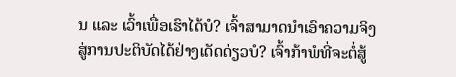ນ ແລະ ເວົ້າເພື່ອເຮົາໄດ້ບໍ? ເຈົ້າສາມາດນຳເອົາຄວາມຈິງສູ່ການປະຕິບັດໄດ້ຢ່າງເດັດດ່ຽວບໍ? ເຈົ້າກ້າພໍທີ່ຈະຕໍ່ສູ້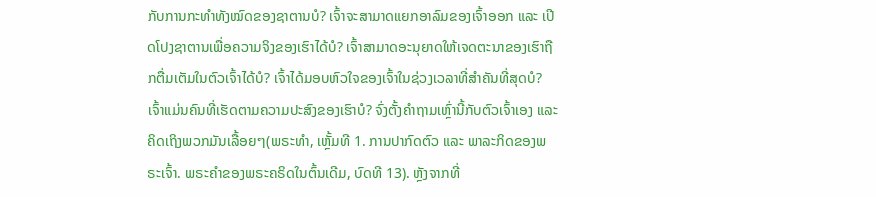ກັບການກະທຳທັງໝົດຂອງຊາຕານບໍ? ເຈົ້າຈະສາມາດແຍກອາລົມຂອງເຈົ້າອອກ ແລະ ເປີດໂປງຊາຕານເພື່ອຄວາມຈິງຂອງເຮົາໄດ້ບໍ? ເຈົ້າສາມາດອະນຸຍາດໃຫ້ເຈດຕະນາຂອງເຮົາຖືກຕື່ມເຕັມໃນຕົວເຈົ້າໄດ້ບໍ? ເຈົ້າໄດ້ມອບຫົວໃຈຂອງເຈົ້າໃນຊ່ວງເວລາທີ່ສຳຄັນທີ່ສຸດບໍ? ເຈົ້າແມ່ນຄົນທີ່ເຮັດຕາມຄວາມປະສົງຂອງເຮົາບໍ? ຈົ່ງຕັ້ງຄຳຖາມເຫຼົ່ານີ້ກັບຕົວເຈົ້າເອງ ແລະ ຄິດເຖິງພວກມັນເລື້ອຍໆ(ພຣະທຳ, ເຫຼັ້ມທີ 1. ການປາກົດຕົວ ແລະ ພາລະກິດຂອງພຣະເຈົ້າ. ພຣະຄຳຂອງພຣະຄຣິດໃນຕົ້ນເດີມ, ບົດທີ 13). ຫຼັງຈາກທີ່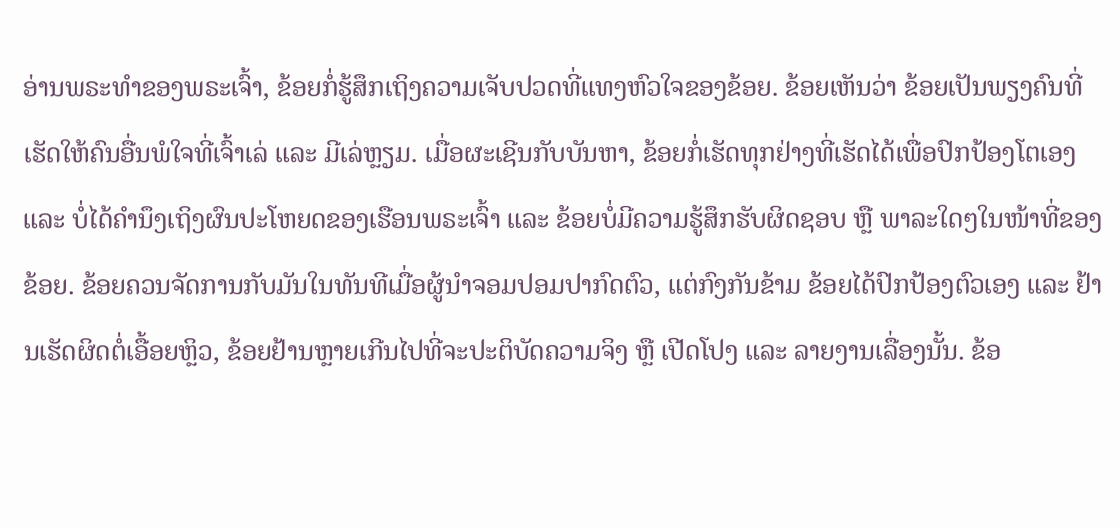ອ່ານພຣະທຳຂອງພຣະເຈົ້າ, ຂ້ອຍກໍ່ຮູ້ສຶກເຖິງຄວາມເຈັບປວດທີ່ແທງຫົວໃຈຂອງຂ້ອຍ. ຂ້ອຍເຫັນວ່າ ຂ້ອຍເປັນພຽງຄົນທີ່ເຮັດໃຫ້ຄົນອື່ນພໍໃຈທີ່ເຈົ້າເລ່ ແລະ ມີເລ່ຫຼຽມ. ເມື່ອຜະເຊີນກັບບັນຫາ, ຂ້ອຍກໍ່ເຮັດທຸກຢ່າງທີ່ເຮັດໄດ້ເພື່ອປົກປ້ອງໂຕເອງ ແລະ ບໍ່ໄດ້ຄຳນຶງເຖິງຜົນປະໂຫຍດຂອງເຮືອນພຣະເຈົ້າ ແລະ ຂ້ອຍບໍ່ມີຄວາມຮູ້ສຶກຮັບຜິດຊອບ ຫຼື ພາລະໃດໆໃນໜ້າທີ່ຂອງຂ້ອຍ. ຂ້ອຍຄວນຈັດການກັບມັນໃນທັນທີເມື່ອຜູ້ນຳຈອມປອມປາກົດຕົວ, ແຕ່ກົງກັນຂ້າມ ຂ້ອຍໄດ້ປົກປ້ອງຕົວເອງ ແລະ ຢ້ານເຮັດຜິດຕໍ່ເອື້ອຍຫຼິວ, ຂ້ອຍຢ້ານຫຼາຍເກີນໄປທີ່ຈະປະຕິບັດຄວາມຈິງ ຫຼື ເປີດໂປງ ແລະ ລາຍງານເລື່ອງນັ້ນ. ຂ້ອ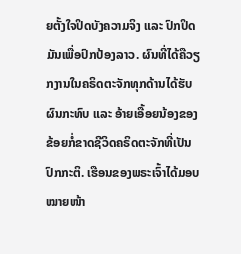ຍຕັ້ງໃຈປິດບັງຄວາມຈິງ ແລະ ປົກປິດມັນເພື່ອປົກປ້ອງລາວ. ຜົນທີ່ໄດ້ຄືວຽກງານໃນຄຣິດຕະຈັກທຸກດ້ານໄດ້ຮັບຜົນກະທົບ ແລະ ອ້າຍເອື້ອຍນ້ອງຂອງຂ້ອຍກໍ່ຂາດຊີວິດຄຣິດຕະຈັກທີ່ເປັນປົກກະຕິ. ເຮືອນຂອງພຣະເຈົ້າໄດ້ມອບໝາຍໜ້າ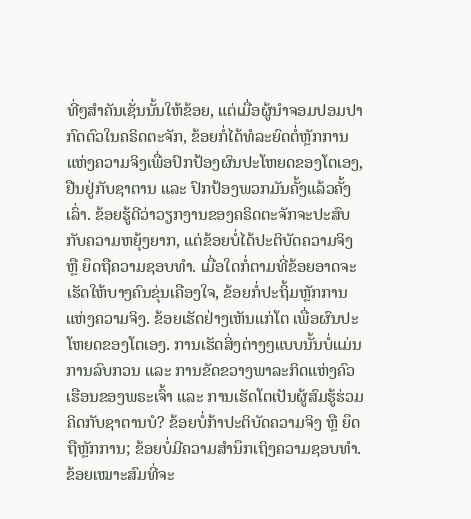ທີ່ໆສຳຄັນເຊັ່ນນັ້ນໃຫ້ຂ້ອຍ, ແຕ່ເມື່ອຜູ້ນຳຈອມປອມປາກົດຕົວໃນຄຣິດຕະຈັກ, ຂ້ອຍກໍ່ໄດ້ທໍລະຍົດຕໍ່ຫຼັກການແຫ່ງຄວາມຈິງເພື່ອປົກປ້ອງຜົນປະໂຫຍດຂອງໂຕເອງ, ຢືນຢູ່ກັບຊາຕານ ແລະ ປົກປ້ອງພວກມັນຄັ້ງແລ້ວຄັ້ງເລົ່າ. ຂ້ອຍຮູ້ດີວ່າວຽກງານຂອງຄຣິດຕະຈັກຈະປະສົບກັບຄວາມຫຍຸ້ງຍາກ, ແຕ່ຂ້ອຍບໍ່ໄດ້ປະຕິບັດຄວາມຈິງ ຫຼື ຍຶດຖືຄວາມຊອບທໍາ. ເມື່ອໃດກໍ່ຕາມທີ່ຂ້ອຍອາດຈະເຮັດໃຫ້ບາງຄົນຂຸ່ນເຄືອງໃຈ, ຂ້ອຍກໍ່ປະຖິ້ມຫຼັກການແຫ່ງຄວາມຈິງ. ຂ້ອຍເຮັດຢ່າງເຫັນແກ່ໂຕ ເພື່ອຜົນປະໂຫຍດຂອງໂຕເອງ. ການເຮັດສິ່ງຕ່າງໆແບບນັ້ນບໍ່ແມ່ນການລົບກວນ ແລະ ການຂັດຂວາງພາລະກິດແຫ່ງຄົວເຮືອນຂອງພຣະເຈົ້າ ແລະ ການເຮັດໂຕເປັນຜູ້ສົມຮູ້ຮ່ວມຄິດກັບຊາຕານບໍ? ຂ້ອຍບໍ່ກ້າປະຕິບັດຄວາມຈິງ ຫຼື ຍຶດຖືຫຼັກການ; ຂ້ອຍບໍ່ມີຄວາມສຳນຶກເຖິງຄວາມຊອບທຳ. ຂ້ອຍເໝາະສົມທີ່ຈະ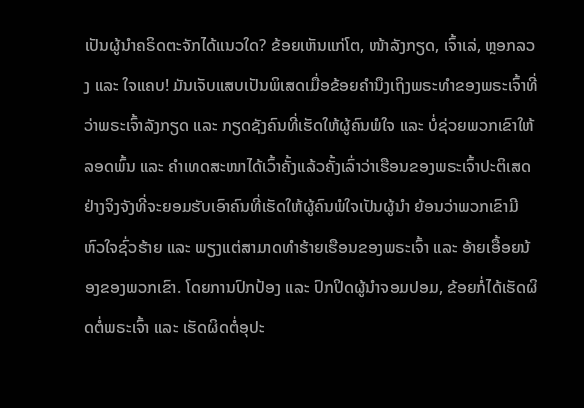ເປັນຜູ້ນຳຄຣິດຕະຈັກໄດ້ແນວໃດ? ຂ້ອຍເຫັນແກ່ໂຕ, ໜ້າລັງກຽດ, ເຈົ້າເລ່, ຫຼອກລວງ ແລະ ໃຈແຄບ! ມັນເຈັບແສບເປັນພິເສດເມື່ອຂ້ອຍຄຳນຶງເຖິງພຣະທຳຂອງພຣະເຈົ້າທີ່ວ່າພຣະເຈົ້າລັງກຽດ ແລະ ກຽດຊັງຄົນທີ່ເຮັດໃຫ້ຜູ້ຄົນພໍໃຈ ແລະ ບໍ່ຊ່ວຍພວກເຂົາໃຫ້ລອດພົ້ນ ແລະ ຄຳເທດສະໜາໄດ້ເວົ້າຄັ້ງແລ້ວຄັ້ງເລົ່າວ່າເຮືອນຂອງພຣະເຈົ້າປະຕິເສດຢ່າງຈິງຈັງທີ່ຈະຍອມຮັບເອົາຄົນທີ່ເຮັດໃຫ້ຜູ້ຄົນພໍໃຈເປັນຜູ້ນຳ ຍ້ອນວ່າພວກເຂົາມີຫົວໃຈຊົ່ວຮ້າຍ ແລະ ພຽງແຕ່ສາມາດທຳຮ້າຍເຮືອນຂອງພຣະເຈົ້າ ແລະ ອ້າຍເອື້ອຍນ້ອງຂອງພວກເຂົາ. ໂດຍການປົກປ້ອງ ແລະ ປົກປິດຜູ້ນຳຈອມປອມ, ຂ້ອຍກໍ່ໄດ້ເຮັດຜິດຕໍ່ພຣະເຈົ້າ ແລະ ເຮັດຜິດຕໍ່ອຸປະ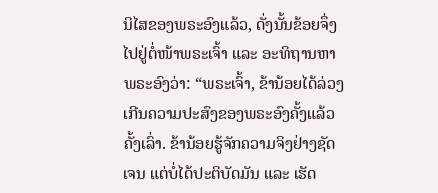ນິໄສຂອງພຣະອົງແລ້ວ, ດັ່ງນັ້ນຂ້ອຍຈຶ່ງໄປຢູ່ຕໍ່ໜ້າພຣະເຈົ້າ ແລະ ອະທິຖານຫາພຣະອົງວ່າ: “ພຣະເຈົ້າ, ຂ້ານ້ອຍໄດ້ລ່ວງເກີນຄວາມປະສົງຂອງພຣະອົງຄັ້ງແລ້ວຄັ້ງເລົ່າ. ຂ້ານ້ອຍຮູ້ຈັກຄວາມຈິງຢ່າງຊັດເຈນ ແຕ່ບໍ່ໄດ້ປະຕິບັດມັນ ແລະ ເຮັດ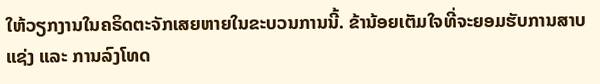ໃຫ້ວຽກງານໃນຄຣິດຕະຈັກເສຍຫາຍໃນຂະບວນການນີ້. ຂ້ານ້ອຍເຕັມໃຈທີ່ຈະຍອມຮັບການສາບແຊ່ງ ແລະ ການລົງໂທດ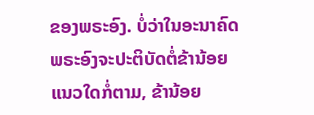ຂອງພຣະອົງ. ບໍ່ວ່າໃນອະນາຄົດພຣະອົງຈະປະຕິບັດຕໍ່ຂ້ານ້ອຍແນວໃດກໍ່ຕາມ, ຂ້ານ້ອຍ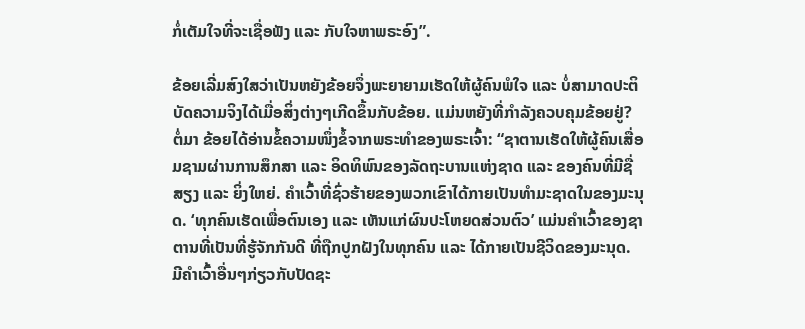ກໍ່ເຕັມໃຈທີ່ຈະເຊື່ອຟັງ ແລະ ກັບໃຈຫາພຣະອົງ”.

ຂ້ອຍເລີ່ມສົງໃສວ່າເປັນຫຍັງຂ້ອຍຈຶ່ງພະຍາຍາມເຮັດໃຫ້ຜູ້ຄົນພໍໃຈ ແລະ ບໍ່ສາມາດປະຕິບັດຄວາມຈິງໄດ້ເມື່ອສິ່ງຕ່າງໆເກີດຂຶ້ນກັບຂ້ອຍ. ແມ່ນຫຍັງທີ່ກຳລັງຄວບຄຸມຂ້ອຍຢູ່? ຕໍ່ມາ ຂ້ອຍໄດ້ອ່ານຂໍ້ຄວາມໜຶ່ງຂໍ້ຈາກພຣະທຳຂອງພຣະເຈົ້າ: “ຊາຕານເຮັດໃຫ້ຜູ້ຄົນເສື່ອມຊາມຜ່ານການສຶກສາ ແລະ ອິດທິພົນຂອງລັດຖະບານແຫ່ງຊາດ ແລະ ຂອງຄົນທີ່ມີຊື່ສຽງ ແລະ ຍິ່ງໃຫຍ່. ຄຳເວົ້າທີ່ຊົ່ວຮ້າຍຂອງພວກເຂົາໄດ້ກາຍເປັນທຳມະຊາດໃນຂອງມະນຸດ. ‘ທຸກຄົນເຮັດເພື່ອຕົນເອງ ແລະ ເຫັນແກ່ຜົນປະໂຫຍດສ່ວນຕົວ’ ແມ່ນຄໍາເວົ້າຂອງຊາຕານທີ່ເປັນທີ່ຮູ້ຈັກກັນດີ ທີ່ຖືກປູກຝັງໃນທຸກຄົນ ແລະ ໄດ້ກາຍເປັນຊີວິດຂອງມະນຸດ. ມີຄໍາເວົ້າອື່ນໆກ່ຽວກັບປັດຊະ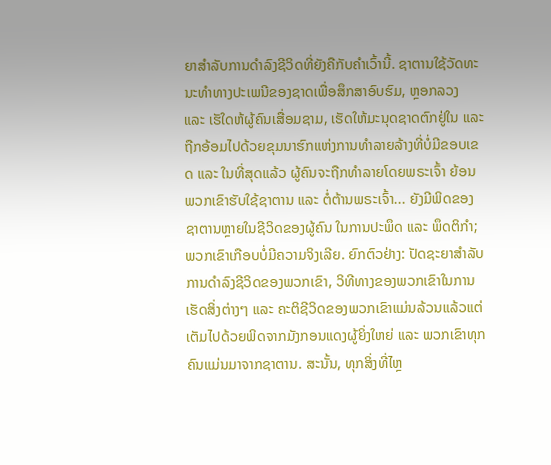ຍາສໍາລັບການດໍາລົງຊີວິດທີ່ຍັງຄືກັບຄໍາເວົ້ານີ້. ຊາຕານໃຊ້ວັດທະນະທໍາທາງປະເພນີຂອງຊາດເພື່ອສຶກສາອົບຮົມ, ຫຼອກລວງ ແລະ ເຮັໃດຫ້ຜູ້ຄົນເສື່ອມຊາມ, ເຮັດໃຫ້ມະນຸດຊາດຕົກຢູ່ໃນ ແລະ ຖືກອ້ອມໄປດ້ວຍຂຸມນາຮົກແຫ່ງການທໍາລາຍລ້າງທີ່ບໍ່ມີຂອບເຂດ ແລະ ໃນທີ່ສຸດແລ້ວ ຜູ້ຄົນຈະຖືກທໍາລາຍໂດຍພຣະເຈົ້າ ຍ້ອນພວກເຂົາຮັບໃຊ້ຊາຕານ ແລະ ຕໍ່ຕ້ານພຣະເຈົ້າ... ຍັງມີພິດຂອງຊາຕານຫຼາຍໃນຊີວິດຂອງຜູ້ຄົນ ໃນການປະພຶດ ແລະ ພຶດຕິກຳ; ພວກເຂົາເກືອບບໍ່ມີຄວາມຈິງເລີຍ. ຍົກຕົວຢ່າງ: ປັດຊະຍາສໍາລັບການດໍາລົງຊີວິດຂອງພວກເຂົາ, ວິທີທາງຂອງພວກເຂົາໃນການເຮັດສິ່ງຕ່າງໆ ແລະ ຄະຕິຊີວິດຂອງພວກເຂົາແມ່ນລ້ວນແລ້ວແຕ່ເຕັມໄປດ້ວຍພິດຈາກມັງກອນແດງຜູ້ຍິ່ງໃຫຍ່ ແລະ ພວກເຂົາທຸກຄົນແມ່ນມາຈາກຊາຕານ. ສະນັ້ນ, ທຸກສິ່ງທີ່ໄຫຼ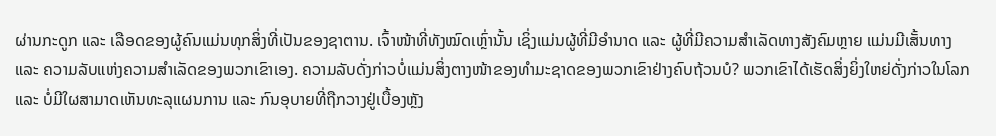ຜ່ານກະດູກ ແລະ ເລືອດຂອງຜູ້ຄົນແມ່ນທຸກສິ່ງທີ່ເປັນຂອງຊາຕານ. ເຈົ້າໜ້າທີ່ທັງໝົດເຫຼົ່ານັ້ນ ເຊິ່ງແມ່ນຜູ້ທີ່ມີອໍານາດ ແລະ ຜູ້ທີ່ມີຄວາມສໍາເລັດທາງສັງຄົມຫຼາຍ ແມ່ນມີເສັ້ນທາງ ແລະ ຄວາມລັບແຫ່ງຄວາມສໍາເລັດຂອງພວກເຂົາເອງ. ຄວາມລັບດັ່ງກ່າວບໍ່ແມ່ນສິ່ງຕາງໜ້າຂອງທໍາມະຊາດຂອງພວກເຂົາຢ່າງຄົບຖ້ວນບໍ? ພວກເຂົາໄດ້ເຮັດສິ່ງຍິ່ງໃຫຍ່ດັ່ງກ່າວໃນໂລກ ແລະ ບໍ່ມີໃຜສາມາດເຫັນທະລຸແຜນການ ແລະ ກົນອຸບາຍທີ່ຖືກວາງຢູ່ເບື້ອງຫຼັງ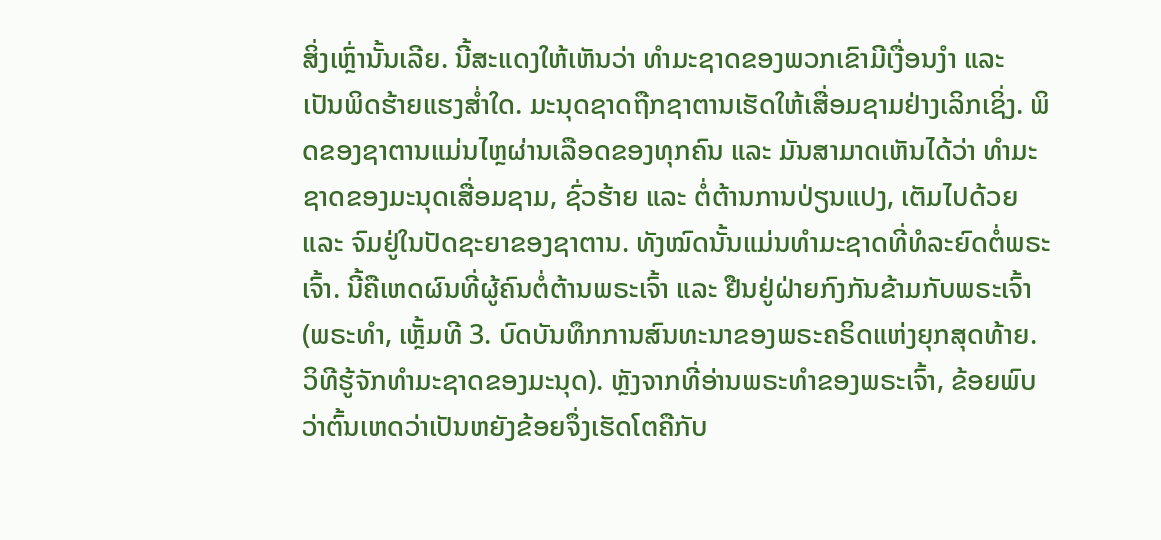ສິ່ງເຫຼົ່ານັ້ນເລີຍ. ນີ້ສະແດງໃຫ້ເຫັນວ່າ ທໍາມະຊາດຂອງພວກເຂົາມີເງື່ອນງໍາ ແລະ ເປັນພິດຮ້າຍແຮງສໍ່າໃດ. ມະນຸດຊາດຖືກຊາຕານເຮັດໃຫ້ເສື່ອມຊາມຢ່າງເລິກເຊິ່ງ. ພິດຂອງຊາຕານແມ່ນໄຫຼຜ່ານເລືອດຂອງທຸກຄົນ ແລະ ມັນສາມາດເຫັນໄດ້ວ່າ ທໍາມະຊາດຂອງມະນຸດເສື່ອມຊາມ, ຊົ່ວຮ້າຍ ແລະ ຕໍ່ຕ້ານການປ່ຽນແປງ, ເຕັມໄປດ້ວຍ ແລະ ຈົມຢູ່ໃນປັດຊະຍາຂອງຊາຕານ. ທັງໝົດນັ້ນແມ່ນທໍາມະຊາດທີ່ທໍລະຍົດຕໍ່ພຣະເຈົ້າ. ນີ້ຄືເຫດຜົນທີ່ຜູ້ຄົນຕໍ່ຕ້ານພຣະເຈົ້າ ແລະ ຢືນຢູ່ຝ່າຍກົງກັນຂ້າມກັບພຣະເຈົ້າ(ພຣະທຳ, ເຫຼັ້ມທີ 3. ບົດບັນທຶກການສົນທະນາຂອງພຣະຄຣິດແຫ່ງຍຸກສຸດທ້າຍ. ວິທີຮູ້ຈັກທໍາມະຊາດຂອງມະນຸດ). ຫຼັງຈາກທີ່ອ່ານພຣະທຳຂອງພຣະເຈົ້າ, ຂ້ອຍພົບວ່າຕົ້ນເຫດວ່າເປັນຫຍັງຂ້ອຍຈຶ່ງເຮັດໂຕຄືກັບ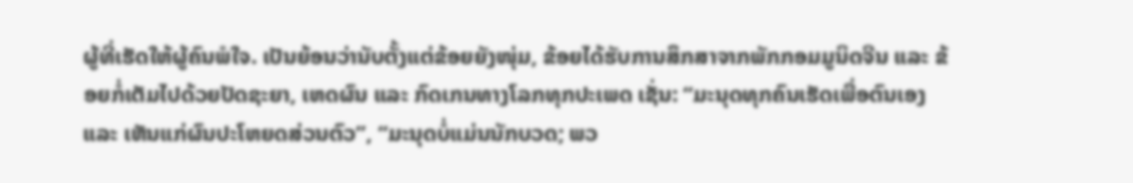ຜູ້ທີ່ເຮັດໃຫ້ຜູ້ຄົນພໍໃຈ. ເປັນຍ້ອນວ່ານັບຕັ້ງແຕ່ຂ້ອຍຍັງໜຸ່ມ, ຂ້ອຍໄດ້ຮັບການສຶກສາຈາກພັກກອມມູນິດຈີນ ແລະ ຂ້ອຍກໍ່ເຕັມໄປດ້ວຍປັດຊະຍາ, ເຫດຜົນ ແລະ ກົດເກນທາງໂລກທຸກປະເພດ ເຊັ່ນ: “ມະນຸດທຸກຄົນເຮັດເພື່ອຕົນເອງ ແລະ ເຫັນແກ່ຜົນປະໂຫຍດສ່ວນຕົວ”, “ມະນຸດບໍ່ແມ່ນນັກບວດ; ພວ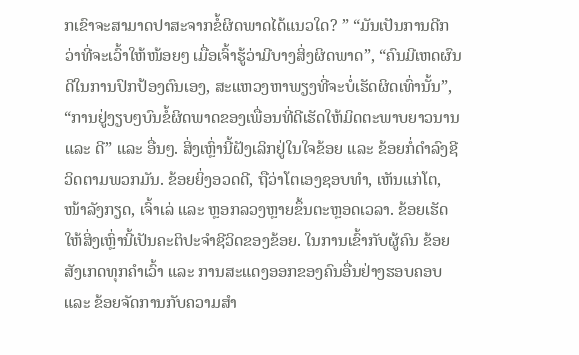ກເຂົາຈະສາມາດປາສະຈາກຂໍ້ຜິດພາດໄດ້ແນວໃດ? ” “ມັນເປັນການດີກວ່າທີ່ຈະເວົ້າໃຫ້ໜ້ອຍໆ ເມື່ອເຈົ້າຮູ້ວ່າມີບາງສິ່ງຜິດພາດ”, “ຄົນມີເຫດຜົນດີໃນການປົກປ້ອງຕົນເອງ, ສະແຫວງຫາພຽງທີ່ຈະບໍ່ເຮັດຜິດເທົ່ານັ້ນ”, “ການຢູ່ງຽບໆບົນຂໍ້ຜິດພາດຂອງເພື່ອນທີ່ດີເຮັດໃຫ້ມິດຕະພາບຍາວນານ ແລະ ດີ” ແລະ ອື່ນໆ. ສິ່ງເຫຼົ່ານີ້ຝັງເລິກຢູ່ໃນໃຈຂ້ອຍ ແລະ ຂ້ອຍກໍ່ດຳລົງຊີວິດຕາມພວກມັນ. ຂ້ອຍຍິ່ງອວດດີ, ຖືວ່າໂຕເອງຊອບທຳ, ເຫັນແກ່ໂຕ, ໜ້າລັງກຽດ, ເຈົ້າເລ່ ແລະ ຫຼອກລວງຫຼາຍຂຶ້ນຕະຫຼອດເວລາ. ຂ້ອຍເຮັດໃຫ້ສິ່ງເຫຼົ່ານີ້ເປັນຄະຕິປະຈຳຊີວິດຂອງຂ້ອຍ. ໃນການເຂົ້າກັບຜູ້ຄົນ ຂ້ອຍສັງເກດທຸກຄຳເວົ້າ ແລະ ການສະແດງອອກຂອງຄົນອື່ນຢ່າງຮອບຄອບ ແລະ ຂ້ອຍຈັດການກັບຄວາມສຳ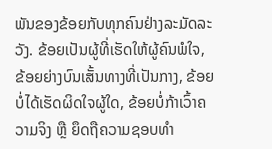ພັນຂອງຂ້ອຍກັບທຸກຄົນຢ່າງລະມັດລະວັງ. ຂ້ອຍເປັນຜູ້ທີ່ເຮັດໃຫ້ຜູ້ຄົນພໍໃຈ, ຂ້ອຍຍ່າງບົນເສັ້ນທາງທີ່ເປັນກາງ, ຂ້ອຍບໍ່ໄດ້ເຮັດຜິດໃຈຜູ້ໃດ, ຂ້ອຍບໍ່ກ້າເວົ້າຄວາມຈິງ ຫຼື ຍຶດຖືຄວາມຊອບທຳ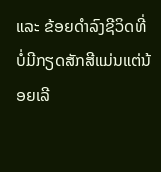ແລະ ຂ້ອຍດຳລົງຊີວິດທີ່ບໍ່ມີກຽດສັກສີແມ່ນແຕ່ນ້ອຍເລີ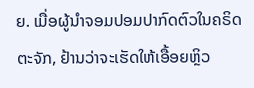ຍ. ເມື່ອຜູ້ນຳຈອມປອມປາກົດຕົວໃນຄຣິດຕະຈັກ, ຢ້ານວ່າຈະເຮັດໃຫ້ເອື້ອຍຫຼິວ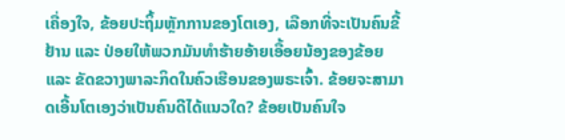ເຄື່ອງໃຈ, ຂ້ອຍປະຖິ້ມຫຼັກການຂອງໂຕເອງ, ເລືອກທີ່ຈະເປັນຄົນຂີ້ຢ້ານ ແລະ ປ່ອຍໃຫ້ພວກມັນທຳຮ້າຍອ້າຍເອື້ອຍນ້ອງຂອງຂ້ອຍ ແລະ ຂັດຂວາງພາລະກິດໃນຄົວເຮືອນຂອງພຣະເຈົ້າ. ຂ້ອຍຈະສາມາດເອີ້ນໂຕເອງວ່າເປັນຄົນດີໄດ້ແນວໃດ? ຂ້ອຍເປັນຄົນໃຈ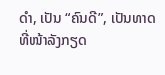ດຳ, ເປັນ “ຄົນດີ”, ເປັນທາດທີ່ໜ້າລັງກຽດ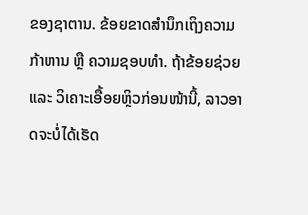ຂອງຊາຕານ. ຂ້ອຍຂາດສຳນຶກເຖິງຄວາມກ້າຫານ ຫຼື ຄວາມຊອບທຳ. ຖ້າຂ້ອຍຊ່ວຍ ແລະ ວິເຄາະເອື້ອຍຫຼິວກ່ອນໜ້ານີ້, ລາວອາດຈະບໍ່ໄດ້ເຮັດ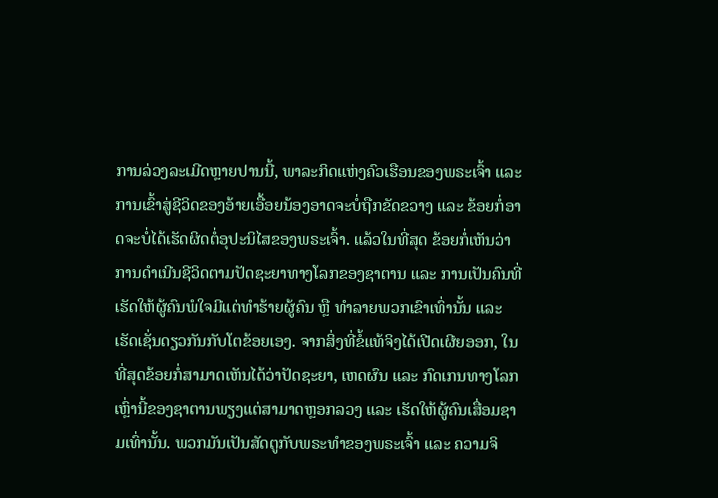ການລ່ວງລະເມີດຫຼາຍປານນີ້, ພາລະກິດແຫ່ງຄົວເຮືອນຂອງພຣະເຈົ້າ ແລະ ການເຂົ້າສູ່ຊີວິດຂອງອ້າຍເອື້ອຍນ້ອງອາດຈະບໍ່ຖືກຂັດຂວາງ ແລະ ຂ້ອຍກໍ່ອາດຈະບໍ່ໄດ້ເຮັດຜິດຕໍ່ອຸປະນິໄສຂອງພຣະເຈົ້າ. ແລ້ວໃນທີ່ສຸດ ຂ້ອຍກໍ່ເຫັນວ່າການດຳເນີນຊີວິດຕາມປັດຊະຍາທາງໂລກຂອງຊາຕານ ແລະ ການເປັນຄົນທີ່ເຮັດໃຫ້ຜູ້ຄົນພໍໃຈມີແຕ່ທຳຮ້າຍຜູ້ຄົນ ຫຼື ທຳລາຍພວກເຂົາເທົ່ານັ້ນ ແລະ ເຮັດເຊັ່ນດຽວກັນກັບໂຕຂ້ອຍເອງ. ຈາກສິ່ງທີ່ຂໍ້ແທ້ຈິງໄດ້ເປີດເຜີຍອອກ, ໃນທີ່ສຸດຂ້ອຍກໍ່ສາມາດເຫັນໄດ້ວ່າປັດຊະຍາ, ເຫດຜົນ ແລະ ກົດເກນທາງໂລກເຫຼົ່ານີ້ຂອງຊາຕານພຽງແຕ່ສາມາດຫຼອກລວງ ແລະ ເຮັດໃຫ້ຜູ້ຄົນເສື່ອມຊາມເທົ່ານັ້ນ. ພວກມັນເປັນສັດຕູກັບພຣະທຳຂອງພຣະເຈົ້າ ແລະ ຄວາມຈິ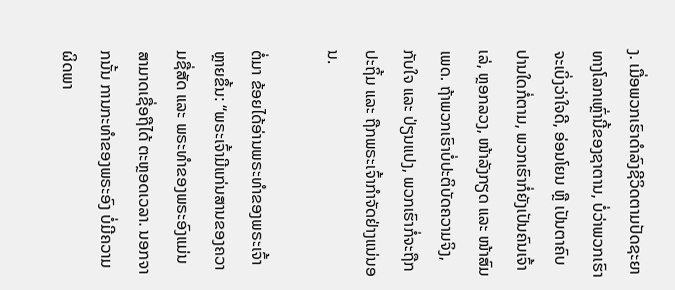ງ. ເມື່ອພວກເຮົາດຳລົງຊີວິດຕາມປັດຊະຍາທາງໂລກເຫຼົ່ານີ້ຂອງຊາຕານ, ບໍ່ວ່າພວກເຮົາຈະເບິ່ງວ່າໃຈດີ, ອ່ອນໂຍນ ຫຼື ເປັນຕາຄົບປານໃດກໍ່ຕາມ, ພວກເຮົາກໍ່ຍັງເປັນຄົນເຈົ້າເລ່, ຫຼອກລວງ, ໜ້າລັງກຽດ ແລະ ໜ້າສົມເພດ. ຖ້າພວກເຮົາບໍ່ປະຕິບັດຄວາມຈິງ, ກັບໃຈ ແລະ ປ່ຽນແປງ, ພວກເຮົາກໍ່ຈະຖືກປະຖິ້ມ ແລະ ຖືກພຣະເຈົ້າກຳຈັດຢ່າງແນ່ນອນ.

ຕໍ່ມາ ຂ້ອຍໄດ້ອ່ານພຣະທຳຂອງພຣະເຈົ້າຫຼາຍຂຶ້ນ: “ພຣະເຈົ້າມີແກ່ນສານຂອງຄວາມຊື່ສັດ ແລະ ພຣະທໍາຂອງພຣະອົງແມ່ນສາມາດເຊື່ອຖືໄດ້ ຕະຫຼອດເວລາ. ນອກຈາກນັ້ນ ການກະທໍາຂອງພຣະອົງ ບໍ່ມີຄວາມຜິດພາ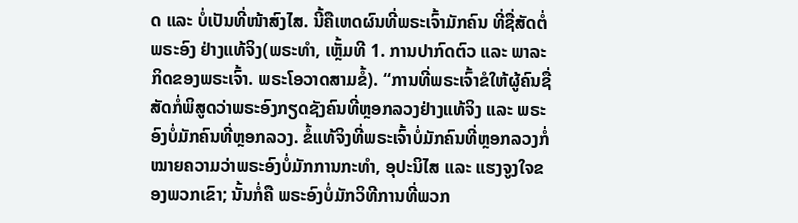ດ ແລະ ບໍ່ເປັນທີ່ໜ້າສົງໄສ. ນີ້ຄືເຫດຜົນທີ່ພຣະເຈົ້າມັກຄົນ ທີ່ຊື່ສັດຕໍ່ພຣະອົງ ຢ່າງແທ້ຈິງ(ພຣະທຳ, ເຫຼັ້ມທີ 1. ການປາກົດຕົວ ແລະ ພາລະກິດຂອງພຣະເຈົ້າ. ພຣະໂອວາດສາມຂໍ້). “ການທີ່ພຣະເຈົ້າຂໍໃຫ້ຜູ້ຄົນຊື່ສັດກໍ່ພິສູດວ່າພຣະອົງກຽດຊັງຄົນທີ່ຫຼອກລວງຢ່າງແທ້ຈິງ ແລະ ພຣະອົງບໍ່ມັກຄົນທີ່ຫຼອກລວງ. ຂໍ້ແທ້ຈິງທີ່ພຣະເຈົ້າບໍ່ມັກຄົນທີ່ຫຼອກລວງກໍ່ໝາຍຄວາມວ່າພຣະອົງບໍ່ມັກການກະທຳ, ອຸປະນິໄສ ແລະ ແຮງຈູງໃຈຂອງພວກເຂົາ; ນັ້ນກໍ່ຄື ພຣະອົງບໍ່ມັກວິທີການທີ່ພວກ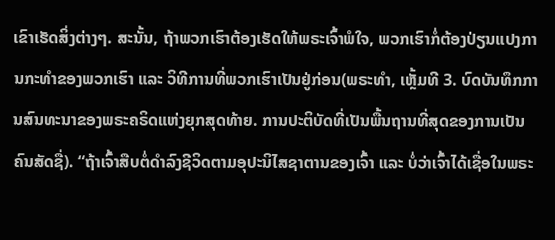ເຂົາເຮັດສິ່ງຕ່າງໆ. ສະນັ້ນ, ຖ້າພວກເຮົາຕ້ອງເຮັດໃຫ້ພຣະເຈົ້າພໍໃຈ, ພວກເຮົາກໍ່ຕ້ອງປ່ຽນແປງການກະທຳຂອງພວກເຮົາ ແລະ ວິທີການທີ່ພວກເຮົາເປັນຢູ່ກ່ອນ(ພຣະທຳ, ເຫຼັ້ມທີ 3. ບົດບັນທຶກການສົນທະນາຂອງພຣະຄຣິດແຫ່ງຍຸກສຸດທ້າຍ. ການປະຕິບັດທີ່ເປັນພື້ນຖານທີ່ສຸດຂອງການເປັນຄົນສັດຊື່). “ຖ້າເຈົ້າສືບຕໍ່ດຳລົງຊີວິດຕາມອຸປະນິໄສຊາຕານຂອງເຈົ້າ ແລະ ບໍ່ວ່າເຈົ້າໄດ້ເຊື່ອໃນພຣະ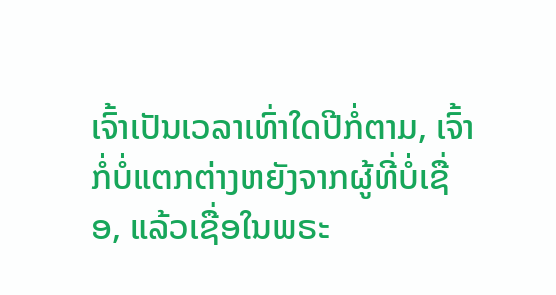ເຈົ້າເປັນເວລາເທົ່າໃດປີກໍ່ຕາມ, ເຈົ້າກໍ່ບໍ່ແຕກຕ່າງຫຍັງຈາກຜູ້ທີ່ບໍ່ເຊື່ອ, ແລ້ວເຊື່ອໃນພຣະ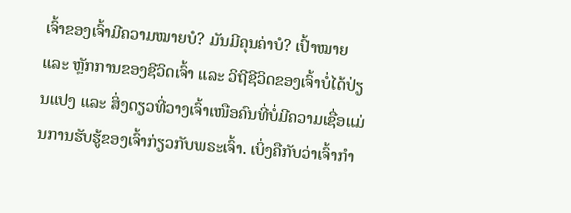ເຈົ້າຂອງເຈົ້າມີຄວາມໝາຍບໍ? ມັນມີຄຸນຄ່າບໍ? ເປົ້າໝາຍ ແລະ ຫຼັກການຂອງຊີວິດເຈົ້າ ແລະ ວິຖີຊີວິດຂອງເຈົ້າບໍ່ໄດ້ປ່ຽນແປງ ແລະ ສິ່ງດຽວທີ່ວາງເຈົ້າເໜືອຄົນທີ່ບໍ່ມີຄວາມເຊື່ອແມ່ນການຮັບຮູ້ຂອງເຈົ້າກ່ຽວກັບພຣະເຈົ້າ. ເບິ່ງຄືກັບວ່າເຈົ້າກຳ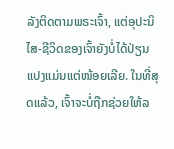ລັງຕິດຕາມພຣະເຈົ້າ, ແຕ່ອຸປະນິໄສ-ຊີວິດຂອງເຈົ້າຍັງບໍ່ໄດ້ປ່ຽນແປງແມ່ນແຕ່ໜ້ອຍເລີຍ. ໃນທີ່ສຸດແລ້ວ, ເຈົ້າຈະບໍ່ຖືກຊ່ວຍໃຫ້ລ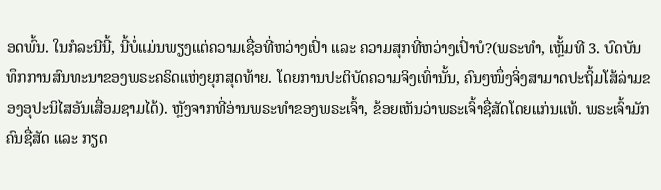ອດພົ້ນ. ໃນກໍລະນີນີ້, ນີ້ບໍ່ແມ່ນພຽງແຕ່ຄວາມເຊື່ອທີ່ຫວ່າງເປົ່າ ແລະ ຄວາມສຸກທີ່ຫວ່າງເປົ່າບໍ?(ພຣະທຳ, ເຫຼັ້ມທີ 3. ບົດບັນທຶກການສົນທະນາຂອງພຣະຄຣິດແຫ່ງຍຸກສຸດທ້າຍ. ໂດຍການປະຕິບັດຄວາມຈິງເທົ່ານັ້ນ, ຄົນໆໜຶ່ງຈິ່ງສາມາດປະຖິ້ມໂສ້ລ່າມຂອງອຸປະນິໄສອັນເສື່ອມຊາມໄດ້). ຫຼັງຈາກທີ່ອ່ານພຣະທຳຂອງພຣະເຈົ້າ, ຂ້ອຍເຫັນວ່າພຣະເຈົ້າຊື່ສັດໂດຍແກ່ນແທ້. ພຣະເຈົ້າມັກຄົນຊື່ສັດ ແລະ ກຽດ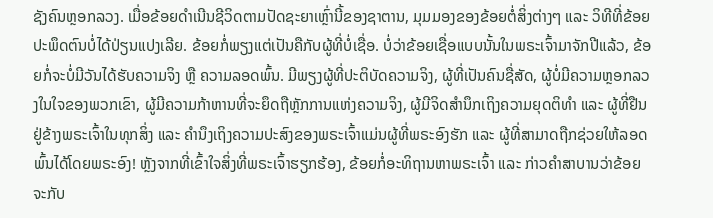ຊັງຄົນຫຼອກລວງ. ເມື່ອຂ້ອຍດຳເນີນຊີວິດຕາມປັດຊະຍາເຫຼົ່ານີ້ຂອງຊາຕານ, ມຸມມອງຂອງຂ້ອຍຕໍ່ສິ່ງຕ່າງໆ ແລະ ວິທີທີ່ຂ້ອຍປະພຶດຕົນບໍ່ໄດ້ປ່ຽນແປງເລີຍ. ຂ້ອຍກໍ່ພຽງແຕ່ເປັນຄືກັບຜູ້ທີ່ບໍ່ເຊື່ອ. ບໍ່ວ່າຂ້ອຍເຊື່ອແບບນັ້ນໃນພຣະເຈົ້າມາຈັກປີແລ້ວ, ຂ້ອຍກໍ່ຈະບໍ່ມີວັນໄດ້ຮັບຄວາມຈິງ ຫຼື ຄວາມລອດພົ້ນ. ມີພຽງຜູ້ທີ່ປະຕິບັດຄວາມຈິງ, ຜູ້ທີ່ເປັນຄົນຊື່ສັດ, ຜູ້ບໍ່ມີຄວາມຫຼອກລວງໃນໃຈຂອງພວກເຂົາ, ຜູ້ມີຄວາມກ້າຫານທີ່ຈະຍຶດຖືຫຼັກການແຫ່ງຄວາມຈິງ, ຜູ້ມີຈິດສຳນຶກເຖິງຄວາມຍຸດຕິທຳ ແລະ ຜູ້ທີ່ຢືນຢູ່ຂ້າງພຣະເຈົ້າໃນທຸກສິ່ງ ແລະ ຄຳນຶງເຖິງຄວາມປະສົງຂອງພຣະເຈົ້າແມ່ນຜູ້ທີ່ພຣະອົງຮັກ ແລະ ຜູ້ທີ່ສາມາດຖືກຊ່ວຍໃຫ້ລອດພົ້ນໄດ້ໂດຍພຣະອົງ! ຫຼັງຈາກທີ່ເຂົ້າໃຈສິ່ງທີ່ພຣະເຈົ້າຮຽກຮ້ອງ, ຂ້ອຍກໍ່ອະທິຖານຫາພຣະເຈົ້າ ແລະ ກ່າວຄຳສາບານວ່າຂ້ອຍຈະກັບ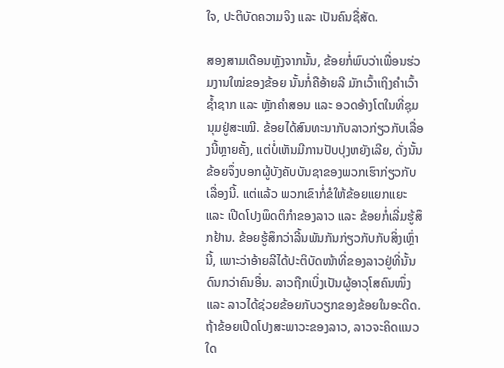ໃຈ, ປະຕິບັດຄວາມຈິງ ແລະ ເປັນຄົນຊື່ສັດ.

ສອງສາມເດືອນຫຼັງຈາກນັ້ນ, ຂ້ອຍກໍ່ພົບວ່າເພື່ອນຮ່ວມງານໃໝ່ຂອງຂ້ອຍ ນັ້ນກໍ່ຄືອ້າຍລີ ມັກເວົ້າເຖິງຄຳເວົ້າຊ້ຳຊາກ ແລະ ຫຼັກຄຳສອນ ແລະ ອວດອ້າງໂຕໃນທີ່ຊຸມນຸມຢູ່ສະເໝີ. ຂ້ອຍໄດ້ສົນທະນາກັບລາວກ່ຽວກັບເລື່ອງນີ້ຫຼາຍຄັ້ງ, ແຕ່ບໍ່ເຫັນມີການປັບປຸງຫຍັງເລີຍ, ດັ່ງນັ້ນ ຂ້ອຍຈຶ່ງບອກຜູ້ບັງຄັບບັນຊາຂອງພວກເຮົາກ່ຽວກັບເລື່ອງນີ້. ແຕ່ແລ້ວ ພວກເຂົາກໍ່ຂໍໃຫ້ຂ້ອຍແຍກແຍະ ແລະ ເປີດໂປງພຶດຕິກຳຂອງລາວ ແລະ ຂ້ອຍກໍ່ເລີ່ມຮູ້ສຶກຢ້ານ. ຂ້ອຍຮູ້ສຶກວ່າລີ້ນພັນກັນກ່ຽວກັບກັບສິ່ງເຫຼົ່ານີ້, ເພາະວ່າອ້າຍລີໄດ້ປະຕິບັດໜ້າທີ່ຂອງລາວຢູ່ທີ່ນັ້ນດົນກວ່າຄົນອື່ນ. ລາວຖືກເບິ່ງເປັນຜູ້ອາວຸໂສຄົນໜຶ່ງ ແລະ ລາວໄດ້ຊ່ວຍຂ້ອຍກັບວຽກຂອງຂ້ອຍໃນອະດີດ. ຖ້າຂ້ອຍເປີດໂປງສະພາວະຂອງລາວ, ລາວຈະຄິດແນວໃດ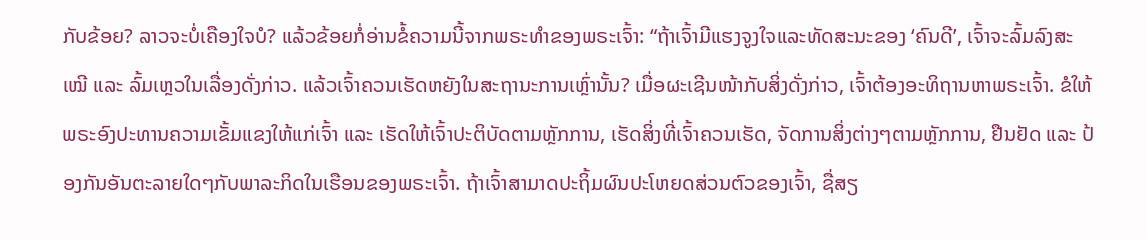ກັບຂ້ອຍ? ລາວຈະບໍ່ເຄືອງໃຈບໍ? ແລ້ວຂ້ອຍກໍ່ອ່ານຂໍ້ຄວາມນີ້ຈາກພຣະທຳຂອງພຣະເຈົ້າ: “ຖ້າເຈົ້າມີແຮງຈູງໃຈແລະທັດສະນະຂອງ ‘ຄົນດີ’, ເຈົ້າຈະລົ້ມລົງສະເໝີ ແລະ ລົ້ມເຫຼວໃນເລື່ອງດັ່ງກ່າວ. ແລ້ວເຈົ້າຄວນເຮັດຫຍັງໃນສະຖານະການເຫຼົ່ານັ້ນ? ເມື່ອຜະເຊີນໜ້າກັບສິ່ງດັ່ງກ່າວ, ເຈົ້າຕ້ອງອະທິຖານຫາພຣະເຈົ້າ. ຂໍໃຫ້ພຣະອົງປະທານຄວາມເຂັ້ມແຂງໃຫ້ແກ່ເຈົ້າ ແລະ ເຮັດໃຫ້ເຈົ້າປະຕິບັດຕາມຫຼັກການ, ເຮັດສິ່ງທີ່ເຈົ້າຄວນເຮັດ, ຈັດການສິ່ງຕ່າງໆຕາມຫຼັກການ, ຢືນຢັດ ແລະ ປ້ອງກັນອັນຕະລາຍໃດໆກັບພາລະກິດໃນເຮືອນຂອງພຣະເຈົ້າ. ຖ້າເຈົ້າສາມາດປະຖິ້ມຜົນປະໂຫຍດສ່ວນຕົວຂອງເຈົ້າ, ຊື່ສຽ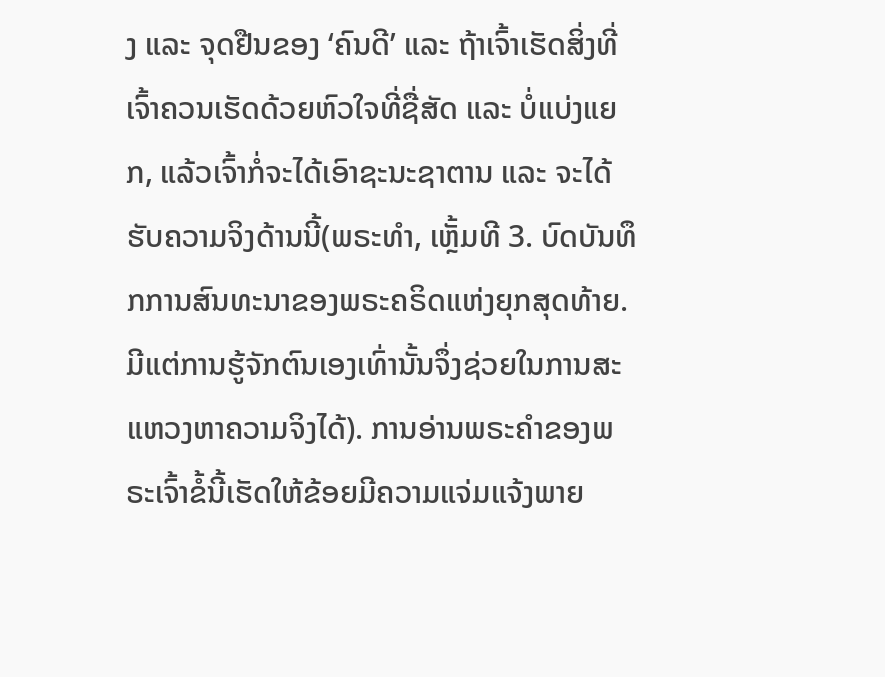ງ ແລະ ຈຸດຢືນຂອງ ‘ຄົນດີ’ ແລະ ຖ້າເຈົ້າເຮັດສິ່ງທີ່ເຈົ້າຄວນເຮັດດ້ວຍຫົວໃຈທີ່ຊື່ສັດ ແລະ ບໍ່ແບ່ງແຍກ, ແລ້ວເຈົ້າກໍ່ຈະໄດ້ເອົາຊະນະຊາຕານ ແລະ ຈະໄດ້ຮັບຄວາມຈິງດ້ານນີ້(ພຣະທຳ, ເຫຼັ້ມທີ 3. ບົດບັນທຶກການສົນທະນາຂອງພຣະຄຣິດແຫ່ງຍຸກສຸດທ້າຍ. ມີແຕ່ການຮູ້ຈັກຕົນເອງເທົ່ານັ້ນຈຶ່ງຊ່ວຍໃນການສະແຫວງຫາຄວາມຈິງໄດ້). ການອ່ານພຣະຄຳຂອງພຣະເຈົ້າຂໍ້ນີ້ເຮັດໃຫ້ຂ້ອຍມີຄວາມແຈ່ມແຈ້ງພາຍ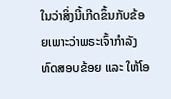ໃນວ່າສິ່ງນີ້ເກີດຂຶ້ນກັບຂ້ອຍເພາະວ່າພຣະເຈົ້າກຳລັງທົດສອບຂ້ອຍ ແລະ ໃຫ້ໂອ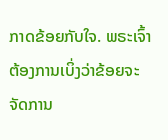ກາດຂ້ອຍກັບໃຈ. ພຣະເຈົ້າຕ້ອງການເບິ່ງວ່າຂ້ອຍຈະຈັດການ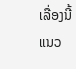ເລື່ອງນີ້ແນວ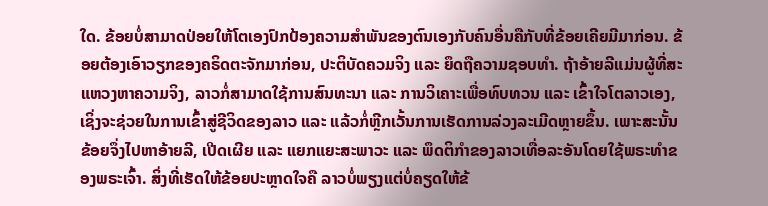ໃດ. ຂ້ອຍບໍ່ສາມາດປ່ອຍໃຫ້ໂຕເອງປົກປ້ອງຄວາມສຳພັນຂອງຕົນເອງກັບຄົນອື່ນຄືກັບທີ່ຂ້ອຍເຄີຍມີມາກ່ອນ. ຂ້ອຍຕ້ອງເອົາວຽກຂອງຄຣິດຕະຈັກມາກ່ອນ, ປະຕິບັດຄວມຈິງ ແລະ ຍຶດຖືຄວາມຊອບທຳ. ຖ້າອ້າຍລີແມ່ນຜູ້ທີ່ສະແຫວງຫາຄວາມຈິງ, ລາວກໍ່ສາມາດໃຊ້ການສົນທະນາ ແລະ ການວິເຄາະເພື່ອທົບທວນ ແລະ ເຂົ້າໃຈໂຕລາວເອງ, ເຊິ່ງຈະຊ່ວຍໃນການເຂົ້າສູ່ຊີວິດຂອງລາວ ແລະ ແລ້ວກໍ່ຫຼີກເວັ້ນການເຮັດການລ່ວງລະເມີດຫຼາຍຂຶ້ນ. ເພາະສະນັ້ນ ຂ້ອຍຈຶ່ງໄປຫາອ້າຍລີ, ເປີດເຜີຍ ແລະ ແຍກແຍະສະພາວະ ແລະ ພຶດຕິກຳຂອງລາວເທື່ອລະອັນໂດຍໃຊ້ພຣະທຳຂອງພຣະເຈົ້າ. ສິ່ງທີ່ເຮັດໃຫ້ຂ້ອຍປະຫຼາດໃຈຄື ລາວບໍ່ພຽງແຕ່ບໍ່ຄຽດໃຫ້ຂ້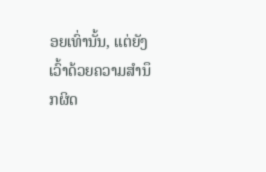ອຍເທົ່ານັ້ນ, ແຕ່ຍັງເວົ້າດ້ວຍຄວາມສຳນຶກຜິດ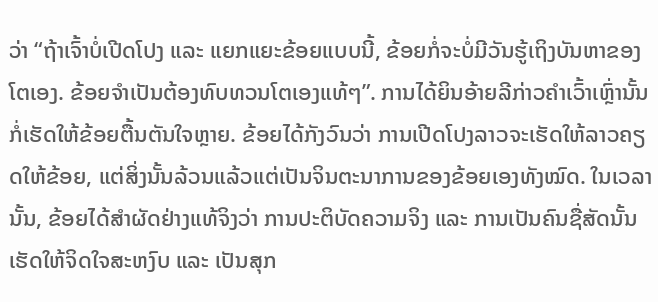ວ່າ “ຖ້າເຈົ້າບໍ່ເປີດໂປງ ແລະ ແຍກແຍະຂ້ອຍແບບນີ້, ຂ້ອຍກໍ່ຈະບໍ່ມີວັນຮູ້ເຖິງບັນຫາຂອງໂຕເອງ. ຂ້ອຍຈຳເປັນຕ້ອງທົບທວນໂຕເອງແທ້ໆ”. ການໄດ້ຍິນອ້າຍລີກ່າວຄຳເວົ້າເຫຼົ່ານັ້ນກໍ່ເຮັດໃຫ້ຂ້ອຍຕື້ນຕັນໃຈຫຼາຍ. ຂ້ອຍໄດ້ກັງວົນວ່າ ການເປີດໂປງລາວຈະເຮັດໃຫ້ລາວຄຽດໃຫ້ຂ້ອຍ, ແຕ່ສິ່ງນັ້ນລ້ວນແລ້ວແຕ່ເປັນຈິນຕະນາການຂອງຂ້ອຍເອງທັງໝົດ. ໃນເວລານັ້ນ, ຂ້ອຍໄດ້ສຳຜັດຢ່າງແທ້ຈິງວ່າ ການປະຕິບັດຄວາມຈິງ ແລະ ການເປັນຄົນຊື່ສັດນັ້ນເຮັດໃຫ້ຈິດໃຈສະຫງົບ ແລະ ເປັນສຸກ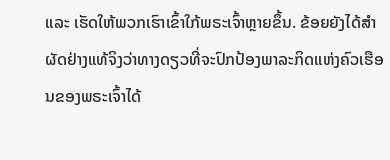ແລະ ເຮັດໃຫ້ພວກເຮົາເຂົ້າໃກ້ພຣະເຈົ້າຫຼາຍຂຶ້ນ. ຂ້ອຍຍັງໄດ້ສຳຜັດຢ່າງແທ້ຈິງວ່າທາງດຽວທີ່ຈະປົກປ້ອງພາລະກິດແຫ່ງຄົວເຮືອນຂອງພຣະເຈົ້າໄດ້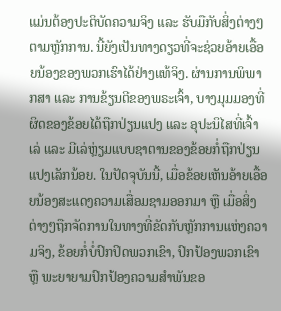ແມ່ນຕ້ອງປະຕິບັດຄວາມຈິງ ແລະ ຮັບມືກັບສິ່ງຕ່າງໆຕາມຫຼັກການ. ນີ້ຍັງເປັນທາງດຽວທີ່ຈະຊ່ວຍອ້າຍເອື້ອຍນ້ອງຂອງພວກເຮົາໄດ້ຢ່າງແທ້ຈິງ. ຜ່ານການພິພາກສາ ແລະ ການຂ້ຽນຕີຂອງພຣະເຈົ້າ, ບາງມຸມມອງທີ່ຜິດຂອງຂ້ອຍໄດ້ຖືກປ່ຽນແປງ ແລະ ອຸປະນິໄສທີ່ເຈົ້າເລ່ ແລະ ມີເລ່ຫຼ່ຽມແບບຊາຕານຂອງຂ້ອຍກໍ່ຖືກປ່ຽນແປງເລັກນ້ອຍ. ໃນປັດຈຸບັນນີ້, ເມື່ອຂ້ອຍເຫັນອ້າຍເອື້ອຍນ້ອງສະແດງຄວາມເສື່ອມຊາມອອກມາ ຫຼື ເມື່ອສິ່ງຕ່າງໆຖືກຈັດການໃນທາງທີ່ຂັດກັບຫຼັກການແຫ່ງຄວາມຈິງ, ຂ້ອຍກໍ່ບໍ່ປົກປິດພວກເຂົາ, ປົກປ້ອງພວກເຂົາ ຫຼື ພະຍາຍາມປົກປ້ອງຄວາມສຳພັນຂອ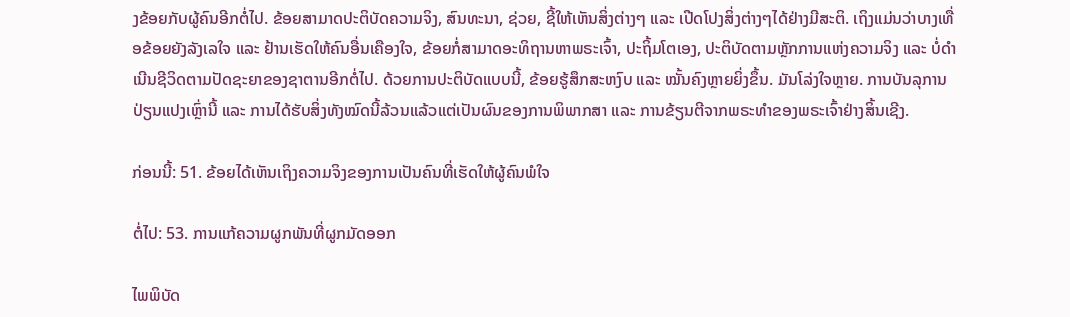ງຂ້ອຍກັບຜູ້ຄົນອີກຕໍ່ໄປ. ຂ້ອຍສາມາດປະຕິບັດຄວາມຈິງ, ສົນທະນາ, ຊ່ວຍ, ຊີ້ໃຫ້ເຫັນສິ່ງຕ່າງໆ ແລະ ເປີດໂປງສິ່ງຕ່າງໆໄດ້ຢ່າງມີສະຕິ. ເຖິງແມ່ນວ່າບາງເທື່ອຂ້ອຍຍັງລັງເລໃຈ ແລະ ຢ້ານເຮັດໃຫ້ຄົນອື່ນເຄືອງໃຈ, ຂ້ອຍກໍ່ສາມາດອະທິຖານຫາພຣະເຈົ້າ, ປະຖິ້ມໂຕເອງ, ປະຕິບັດຕາມຫຼັກການແຫ່ງຄວາມຈິງ ແລະ ບໍ່ດຳເນີນຊີວິດຕາມປັດຊະຍາຂອງຊາຕານອີກຕໍ່ໄປ. ດ້ວຍການປະຕິບັດແບບນີ້, ຂ້ອຍຮູ້ສຶກສະຫງົບ ແລະ ໝັ້ນຄົງຫຼາຍຍິ່ງຂຶ້ນ. ມັນໂລ່ງໃຈຫຼາຍ. ການບັນລຸການປ່ຽນແປງເຫຼົ່ານີ້ ແລະ ການໄດ້ຮັບສິ່ງທັງໝົດນີ້ລ້ວນແລ້ວແຕ່ເປັນຜົນຂອງການພິພາກສາ ແລະ ການຂ້ຽນຕີຈາກພຣະທຳຂອງພຣະເຈົ້າຢ່າງສິ້ນເຊີງ.

ກ່ອນນີ້: 51. ຂ້ອຍໄດ້ເຫັນເຖິງຄວາມຈິງຂອງການເປັນຄົນທີ່ເຮັດໃຫ້ຜູ້ຄົນພໍໃຈ

ຕໍ່ໄປ: 53. ການແກ້ຄວາມຜູກພັນທີ່ຜູກມັດອອກ

ໄພພິບັດ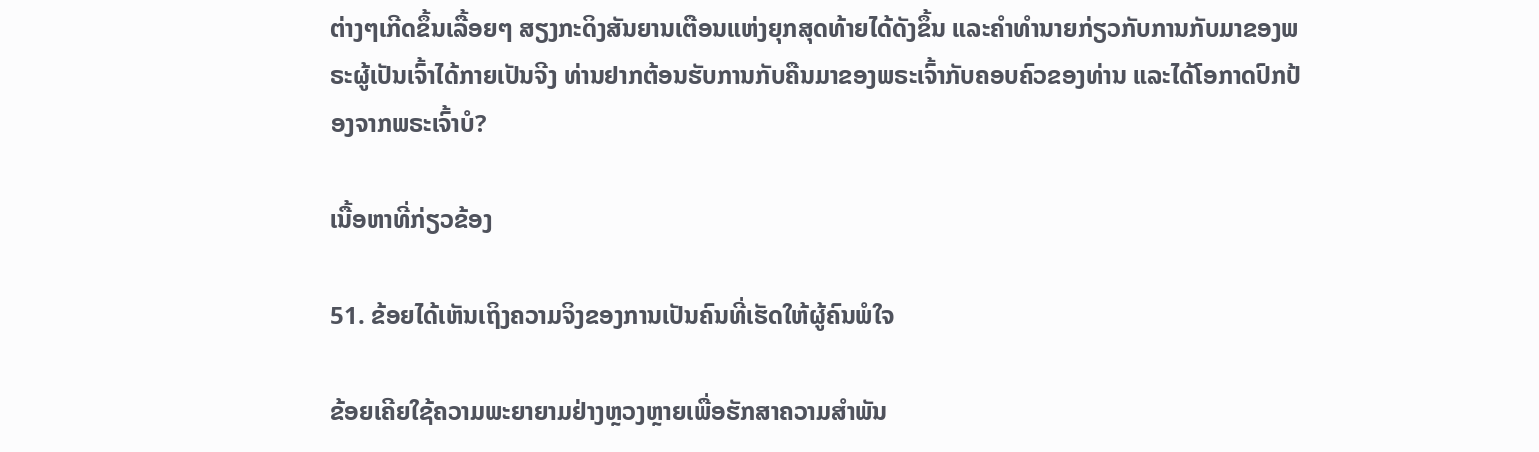ຕ່າງໆເກີດຂຶ້ນເລື້ອຍໆ ສຽງກະດິງສັນຍານເຕືອນແຫ່ງຍຸກສຸດທ້າຍໄດ້ດັງຂຶ້ນ ແລະຄໍາທໍານາຍກ່ຽວກັບການກັບມາຂອງພຣະຜູ້ເປັນເຈົ້າໄດ້ກາຍເປັນຈີງ ທ່ານຢາກຕ້ອນຮັບການກັບຄືນມາຂອງພຣະເຈົ້າກັບຄອບຄົວຂອງທ່ານ ແລະໄດ້ໂອກາດປົກປ້ອງຈາກພຣະເຈົ້າບໍ?

ເນື້ອຫາທີ່ກ່ຽວຂ້ອງ

51. ຂ້ອຍໄດ້ເຫັນເຖິງຄວາມຈິງຂອງການເປັນຄົນທີ່ເຮັດໃຫ້ຜູ້ຄົນພໍໃຈ

ຂ້ອຍເຄີຍໃຊ້ຄວາມພະຍາຍາມຢ່າງຫຼວງຫຼາຍເພື່ອຮັກສາຄວາມສຳພັນ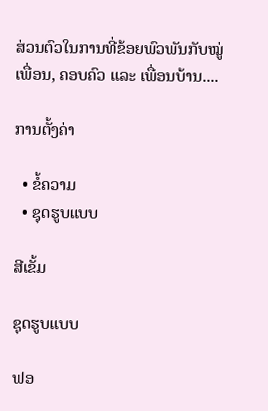ສ່ວນຕົວໃນການທີ່ຂ້ອຍພົວພັນກັບໝູ່ເພື່ອນ, ຄອບຄົວ ແລະ ເພື່ອນບ້ານ....

ການຕັ້ງຄ່າ

  • ຂໍ້ຄວາມ
  • ຊຸດຮູບແບບ

ສີເຂັ້ມ

ຊຸດຮູບແບບ

ຟອ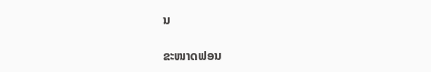ນ

ຂະໜາດຟອນ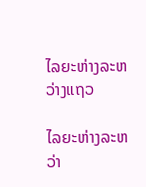ໄລຍະຫ່າງລະຫວ່າງແຖວ

ໄລຍະຫ່າງລະຫວ່າ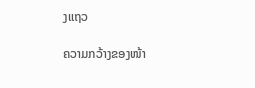ງແຖວ

ຄວາມກວ້າງຂອງໜ້າ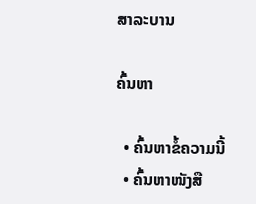ສາລະບານ

ຄົ້ນຫາ

  • ຄົ້ນຫາຂໍ້ຄວາມນີ້
  • ຄົ້ນຫາໜັງສື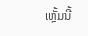ເຫຼັ້ມນີ້